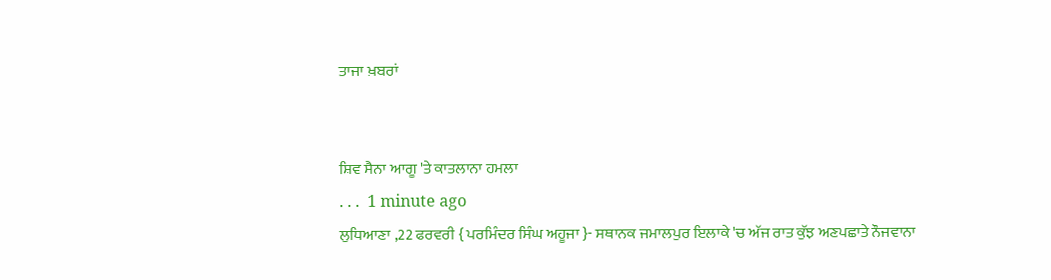ਤਾਜਾ ਖ਼ਬਰਾਂ


ਸ਼ਿਵ ਸੈਨਾ ਆਗੂ 'ਤੇ ਕਾਤਲਾਨਾ ਹਮਲਾ
. . .  1 minute ago
ਲੁਧਿਆਣਾ ,22 ਫਰਵਰੀ { ਪਰਮਿੰਦਰ ਸਿੰਘ ਅਹੂਜਾ }- ਸਥਾਨਕ ਜਮਾਲਪੁਰ ਇਲਾਕੇ 'ਚ ਅੱਜ ਰਾਤ ਕੁੱਝ ਅਣਪਛਾਤੇ ਨੌਜਵਾਨਾ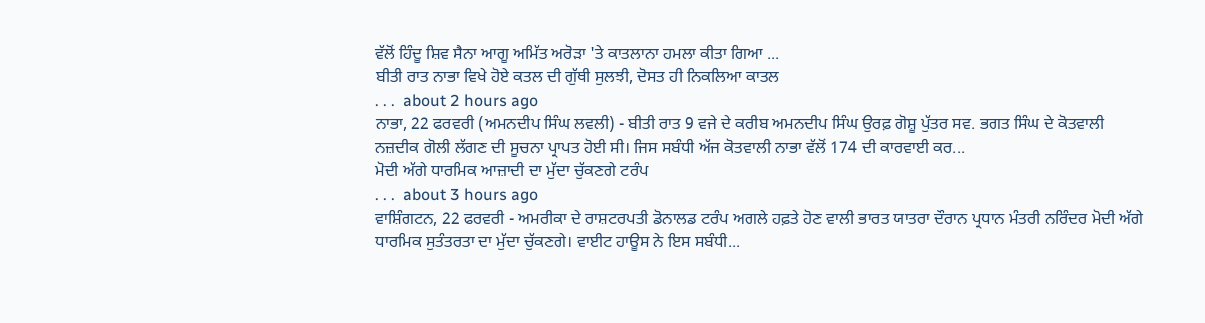ਵੱਲੋਂ ਹਿੰਦੂ ਸ਼ਿਵ ਸੈਨਾ ਆਗੂ ਅਮਿੱਤ ਅਰੋੜਾ 'ਤੇ ਕਾਤਲਾਨਾ ਹਮਲਾ ਕੀਤਾ ਗਿਆ ...
ਬੀਤੀ ਰਾਤ ਨਾਭਾ ਵਿਖੇ ਹੋਏ ਕਤਲ ਦੀ ਗੁੱਥੀ ਸੁਲਝੀ, ਦੋਸਤ ਹੀ ਨਿਕਲਿਆ ਕਾਤਲ
. . .  about 2 hours ago
ਨਾਭਾ, 22 ਫਰਵਰੀ (ਅਮਨਦੀਪ ਸਿੰਘ ਲਵਲੀ) - ਬੀਤੀ ਰਾਤ 9 ਵਜੇ ਦੇ ਕਰੀਬ ਅਮਨਦੀਪ ਸਿੰਘ ਉਰਫ਼ ਗੋਸ਼ੂ ਪੁੱਤਰ ਸਵ. ਭਗਤ ਸਿੰਘ ਦੇ ਕੋਤਵਾਲੀ ਨਜ਼ਦੀਕ ਗੋਲੀ ਲੱਗਣ ਦੀ ਸੂਚਨਾ ਪ੍ਰਾਪਤ ਹੋਈ ਸੀ। ਜਿਸ ਸਬੰਧੀ ਅੱਜ ਕੋਤਵਾਲੀ ਨਾਭਾ ਵੱਲੋਂ 174 ਦੀ ਕਾਰਵਾਈ ਕਰ...
ਮੋਦੀ ਅੱਗੇ ਧਾਰਮਿਕ ਆਜ਼ਾਦੀ ਦਾ ਮੁੱਦਾ ਚੁੱਕਣਗੇ ਟਰੰਪ
. . .  about 3 hours ago
ਵਾਸ਼ਿੰਗਟਨ, 22 ਫਰਵਰੀ - ਅਮਰੀਕਾ ਦੇ ਰਾਸ਼ਟਰਪਤੀ ਡੋਨਾਲਡ ਟਰੰਪ ਅਗਲੇ ਹਫ਼ਤੇ ਹੋਣ ਵਾਲੀ ਭਾਰਤ ਯਾਤਰਾ ਦੌਰਾਨ ਪ੍ਰਧਾਨ ਮੰਤਰੀ ਨਰਿੰਦਰ ਮੋਦੀ ਅੱਗੇ ਧਾਰਮਿਕ ਸੁਤੰਤਰਤਾ ਦਾ ਮੁੱਦਾ ਚੁੱਕਣਗੇ। ਵਾਈਟ ਹਾਊਸ ਨੇ ਇਸ ਸਬੰਧੀ...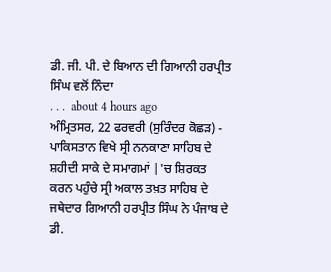ਡੀ. ਜੀ. ਪੀ. ਦੇ ਬਿਆਨ ਦੀ ਗਿਆਨੀ ਹਰਪ੍ਰੀਤ ਸਿੰਘ ਵਲੋਂ ਨਿੰਦਾ
. . .  about 4 hours ago
ਅੰਮ੍ਰਿਤਸਰ, 22 ਫਰਵਰੀ (ਸੁਰਿੰਦਰ ਕੋਛੜ) - ਪਾਕਿਸਤਾਨ ਵਿਖੇ ਸ੍ਰੀ ਨਨਕਾਣਾ ਸਾਹਿਬ ਦੇ ਸ਼ਹੀਦੀ ਸਾਕੇ ਦੇ ਸਮਾਗਮਾਂ |'ਚ ਸ਼ਿਰਕਤ ਕਰਨ ਪਹੁੰਚੇ ਸ੍ਰੀ ਅਕਾਲ ਤਖ਼ਤ ਸਾਹਿਬ ਦੇ ਜਥੇਦਾਰ ਗਿਆਨੀ ਹਰਪ੍ਰੀਤ ਸਿੰਘ ਨੇ ਪੰਜਾਬ ਦੇ ਡੀ.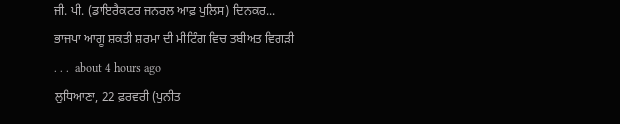ਜੀ. ਪੀ. (ਡਾਇਰੈਕਟਰ ਜਨਰਲ ਆਫ਼ ਪੁਲਿਸ) ਦਿਨਕਰ...
ਭਾਜਪਾ ਆਗੂ ਸ਼ਕਤੀ ਸ਼ਰਮਾ ਦੀ ਮੀਟਿੰਗ ਵਿਚ ਤਬੀਅਤ ਵਿਗੜੀ
. . .  about 4 hours ago
ਲੁਧਿਆਣਾ, 22 ਫ਼ਰਵਰੀ (ਪੁਨੀਤ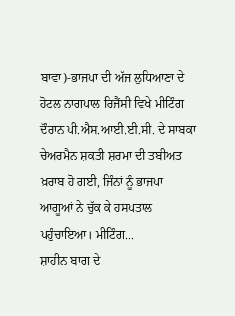ਬਾਵਾ)-ਭਾਜਪਾ ਦੀ ਅੱਜ ਲੁਧਿਆਣਾ ਦੇ ਹੋਟਲ ਨਾਗਪਾਲ ਰਿਜੈਂਸੀ ਵਿਖੇ ਮੀਟਿੰਗ ਦੌਰਾਨ ਪੀ.ਐਸ.ਆਈ.ਈ.ਸੀ. ਦੇ ਸਾਬਕਾ ਚੇਅਰਮੈਨ ਸ਼ਕਤੀ ਸ਼ਰਮਾ ਦੀ ਤਬੀਅਤ ਖ਼ਰਾਬ ਹੋ ਗਈ, ਜਿੰਨਾਂ ਨੂੰ ਭਾਜਪਾ ਆਗੂਆਂ ਨੇ ਚੁੱਕ ਕੇ ਹਸਪਤਾਲ ਪਹੁੰਚਾਇਆ। ਮੀਟਿੰਗ...
ਸ਼ਾਹੀਨ ਬਾਗ ਦੇ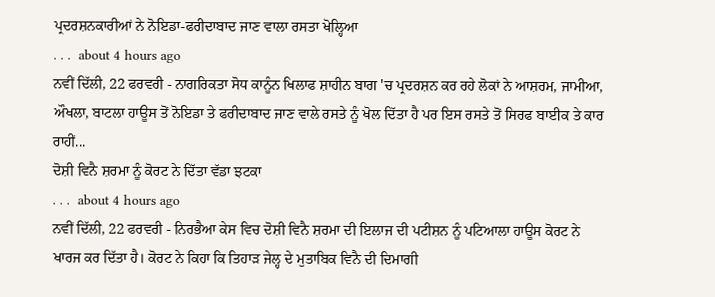ਪ੍ਰਦਰਸ਼ਨਕਾਰੀਆਂ ਨੇ ਨੋਇਡਾ-ਫਰੀਦਾਬਾਦ ਜਾਣ ਵਾਲਾ ਰਸਤਾ ਖੋਲ੍ਹਿਆ
. . .  about 4 hours ago
ਨਵੀਂ ਦਿੱਲੀ, 22 ਫਰਵਰੀ - ਨਾਗਰਿਕਤਾ ਸੋਧ ਕਾਨੂੰਨ ਖਿਲਾਫ ਸ਼ਾਹੀਨ ਬਾਗ 'ਚ ਪ੍ਰਦਰਸ਼ਨ ਕਰ ਰਹੇ ਲੋਕਾਂ ਨੇ ਆਸ਼ਰਮ, ਜਾਮੀਆ, ਔਖਲਾ, ਬਾਟਲਾ ਹਾਊਸ ਤੋਂ ਨੋਇਡਾ ਤੇ ਫਰੀਦਾਬਾਦ ਜਾਣ ਵਾਲੇ ਰਸਤੇ ਨੂੰ ਖੋਲ ਦਿੱਤਾ ਹੈ ਪਰ ਇਸ ਰਸਤੇ ਤੋਂ ਸਿਰਫ ਬਾਈਕ ਤੇ ਕਾਰ ਰਾਹੀਂ...
ਦੋਸ਼ੀ ਵਿਨੈ ਸ਼ਰਮਾ ਨੂੰ ਕੋਰਟ ਨੇ ਦਿੱਤਾ ਵੱਡਾ ਝਟਕਾ
. . .  about 4 hours ago
ਨਵੀਂ ਦਿੱਲੀ, 22 ਫਰਵਰੀ - ਨਿਰਭੈਆ ਕੇਸ ਵਿਚ ਦੋਸ਼ੀ ਵਿਨੈ ਸ਼ਰਮਾ ਦੀ ਇਲਾਜ ਦੀ ਪਟੀਸ਼ਨ ਨੂੰ ਪਟਿਆਲਾ ਹਾਊਸ ਕੋਰਟ ਨੇ ਖਾਰਜ ਕਰ ਦਿੱਤਾ ਹੈ। ਕੋਰਟ ਨੇ ਕਿਹਾ ਕਿ ਤਿਹਾੜ ਜੇਲ੍ਹ ਦੇ ਮੁਤਾਬਿਕ ਵਿਨੈ ਦੀ ਦਿਮਾਗੀ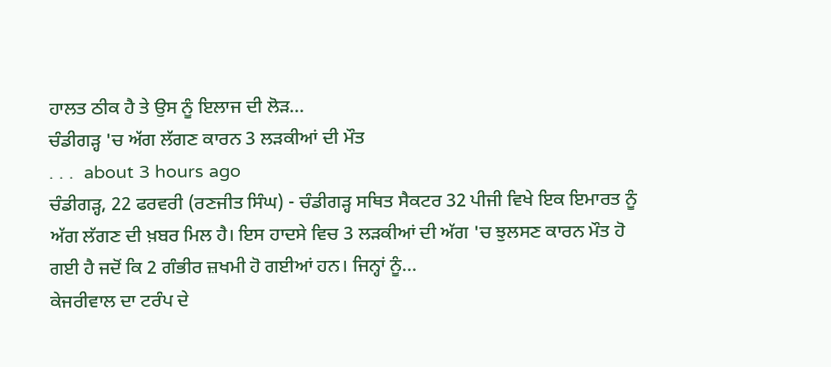ਹਾਲਤ ਠੀਕ ਹੈ ਤੇ ਉਸ ਨੂੰ ਇਲਾਜ ਦੀ ਲੋੜ...
ਚੰਡੀਗੜ੍ਹ 'ਚ ਅੱਗ ਲੱਗਣ ਕਾਰਨ 3 ਲੜਕੀਆਂ ਦੀ ਮੌਤ
. . .  about 3 hours ago
ਚੰਡੀਗੜ੍ਹ, 22 ਫਰਵਰੀ (ਰਣਜੀਤ ਸਿੰਘ) - ਚੰਡੀਗੜ੍ਹ ਸਥਿਤ ਸੈਕਟਰ 32 ਪੀਜੀ ਵਿਖੇ ਇਕ ਇਮਾਰਤ ਨੂੰ ਅੱਗ ਲੱਗਣ ਦੀ ਖ਼ਬਰ ਮਿਲ ਹੈ। ਇਸ ਹਾਦਸੇ ਵਿਚ 3 ਲੜਕੀਆਂ ਦੀ ਅੱਗ 'ਚ ਝੁਲਸਣ ਕਾਰਨ ਮੌਤ ਹੋ ਗਈ ਹੈ ਜਦੋਂ ਕਿ 2 ਗੰਭੀਰ ਜ਼ਖਮੀ ਹੋ ਗਈਆਂ ਹਨ। ਜਿਨ੍ਹਾਂ ਨੂੰ...
ਕੇਜਰੀਵਾਲ ਦਾ ਟਰੰਪ ਦੇ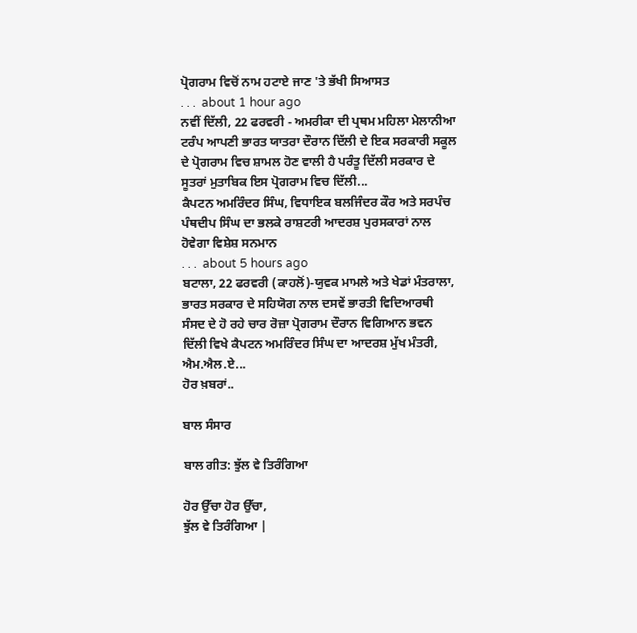ਪ੍ਰੋਗਰਾਮ ਵਿਚੋਂ ਨਾਮ ਹਟਾਏ ਜਾਣ 'ਤੇ ਭੱਖੀ ਸਿਆਸਤ
. . .  about 1 hour ago
ਨਵੀਂ ਦਿੱਲੀ, 22 ਫਰਵਰੀ - ਅਮਰੀਕਾ ਦੀ ਪ੍ਰਥਮ ਮਹਿਲਾ ਮੇਲਾਨੀਆ ਟਰੰਪ ਆਪਣੀ ਭਾਰਤ ਯਾਤਰਾ ਦੌਰਾਨ ਦਿੱਲੀ ਦੇ ਇਕ ਸਰਕਾਰੀ ਸਕੂਲ ਦੇ ਪ੍ਰੋਗਰਾਮ ਵਿਚ ਸ਼ਾਮਲ ਹੋਣ ਵਾਲੀ ਹੈ ਪਰੰਤੂ ਦਿੱਲੀ ਸਰਕਾਰ ਦੇ ਸੂਤਰਾਂ ਮੁਤਾਬਿਕ ਇਸ ਪ੍ਰੋਗਰਾਮ ਵਿਚ ਦਿੱਲੀ...
ਕੈਪਟਨ ਅਮਰਿੰਦਰ ਸਿੰਘ, ਵਿਧਾਇਕ ਬਲਜਿੰਦਰ ਕੌਰ ਅਤੇ ਸਰਪੰਚ ਪੰਥਦੀਪ ਸਿੰਘ ਦਾ ਭਲਕੇ ਰਾਸ਼ਟਰੀ ਆਦਰਸ਼ ਪੁਰਸਕਾਰਾਂ ਨਾਲ ਹੋਵੇਗਾ ਵਿਸ਼ੇਸ਼ ਸਨਮਾਨ
. . .  about 5 hours ago
ਬਟਾਲਾ, 22 ਫਰਵਰੀ (ਕਾਹਲੋਂ)-ਯੁਵਕ ਮਾਮਲੇ ਅਤੇ ਖੇਡਾਂ ਮੰਤਰਾਲਾ, ਭਾਰਤ ਸਰਕਾਰ ਦੇ ਸਹਿਯੋਗ ਨਾਲ ਦਸਵੇਂ ਭਾਰਤੀ ਵਿਦਿਆਰਥੀ ਸੰਸਦ ਦੇ ਹੋ ਰਹੇ ਚਾਰ ਰੋਜ਼ਾ ਪ੍ਰੋਗਰਾਮ ਦੌਰਾਨ ਵਿਗਿਆਨ ਭਵਨ ਦਿੱਲੀ ਵਿਖੇ ਕੈਪਟਨ ਅਮਰਿੰਦਰ ਸਿੰਘ ਦਾ ਆਦਰਸ਼ ਮੁੱਖ ਮੰਤਰੀ, ਐਮ.ਐਲ.ਏ...
ਹੋਰ ਖ਼ਬਰਾਂ..

ਬਾਲ ਸੰਸਾਰ

ਬਾਲ ਗੀਤ: ਝੁੱਲ ਵੇ ਤਿਰੰਗਿਆ

ਹੋਰ ਉੱਚਾ ਹੋਰ ਉੱਚਾ,
ਝੁੱਲ ਵੇ ਤਿਰੰਗਿਆ |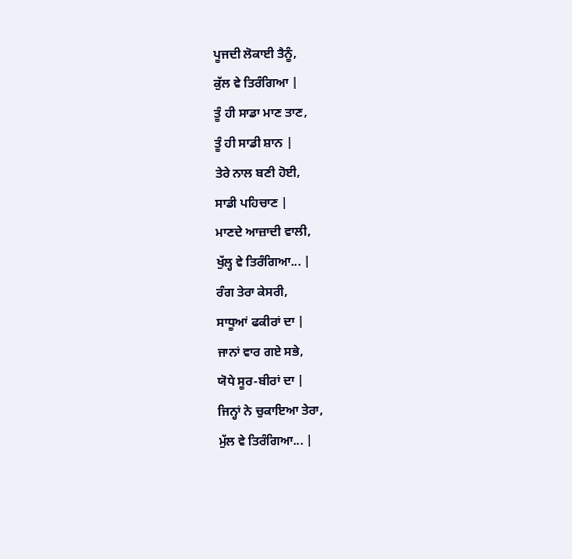ਪੂਜਦੀ ਲੋਕਾਈ ਤੈਨੂੰ,
ਕੁੱਲ ਵੇ ਤਿਰੰਗਿਆ |
ਤੂੰ ਹੀ ਸਾਡਾ ਮਾਣ ਤਾਣ,
ਤੂੰ ਹੀ ਸਾਡੀ ਸ਼ਾਨ |
ਤੇਰੇ ਨਾਲ ਬਣੀ ਹੋਈ,
ਸਾਡੀ ਪਹਿਚਾਣ |
ਮਾਣਦੇ ਆਜ਼ਾਦੀ ਵਾਲੀ,
ਖੁੱਲ੍ਹ ਵੇ ਤਿਰੰਗਿਆ... |
ਰੰਗ ਤੇਰਾ ਕੇਸਰੀ,
ਸਾਧੂਆਂ ਫਕੀਰਾਂ ਦਾ |
ਜਾਨਾਂ ਵਾਰ ਗਏ ਸਭੇ,
ਯੋਧੇ ਸੂਰ-ਬੀਰਾਂ ਦਾ |
ਜਿਨ੍ਹਾਂ ਨੇ ਚੁਕਾਇਆ ਤੇਰਾ,
ਮੁੱਲ ਵੇ ਤਿਰੰਗਿਆ... |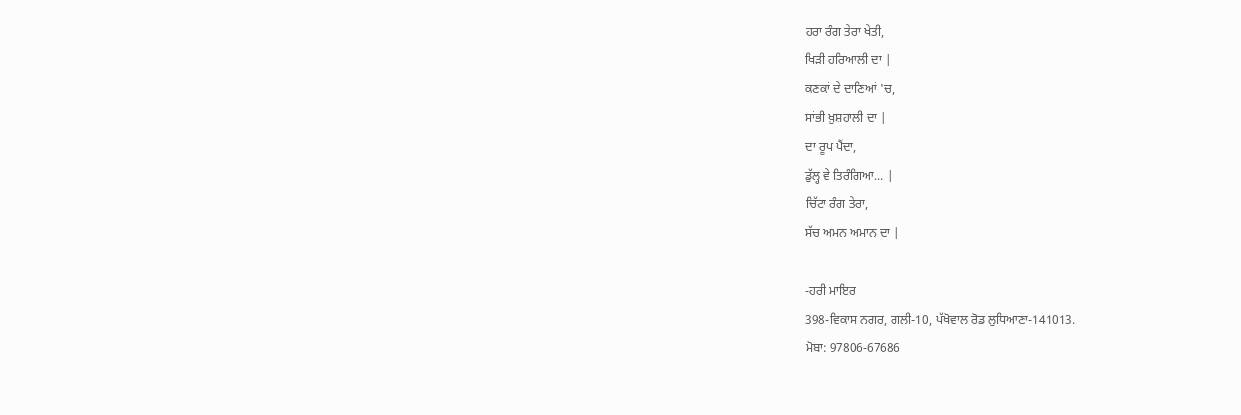ਹਰਾ ਰੰਗ ਤੇਰਾ ਖੇਤੀ,
ਖਿੜੀ ਹਰਿਆਲੀ ਦਾ |
ਕਣਕਾਂ ਦੇ ਦਾਣਿਆਂ 'ਚ,
ਸਾਂਭੀ ਖ਼ੁਸ਼ਹਾਲੀ ਦਾ |
ਦਾ ਰੂਪ ਪੈਂਦਾ,
ਡੁੱਲ੍ਹ ਵੇ ਤਿਰੰਗਿਆ... |
ਚਿੱਟਾ ਰੰਗ ਤੇਰਾ,
ਸੱਚ ਅਮਨ ਅਮਾਨ ਦਾ |

-ਹਰੀ ਮਾਇਰ
398-ਵਿਕਾਸ ਨਗਰ, ਗਲੀ-10, ਪੱਖੋਵਾਲ ਰੋਡ ਲੁਧਿਆਣਾ-141013.
ਮੋਬਾ: 97806-67686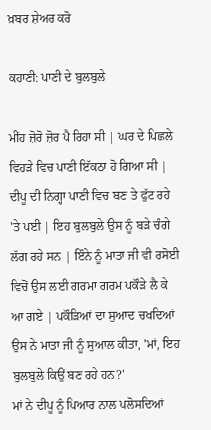ਖ਼ਬਰ ਸ਼ੇਅਰ ਕਰੋ

ਕਹਾਣੀ: ਪਾਣੀ ਦੇ ਬੁਲਬੁਲੇ

ਮੀਂਹ ਜ਼ੋਰੋ ਜ਼ੋਰ ਪੈ ਰਿਹਾ ਸੀ | ਘਰ ਦੇ ਪਿਛਲੇ ਵਿਹੜੇ ਵਿਚ ਪਾਣੀ ਇੱਕਠਾ ਹੋ ਗਿਆ ਸੀ | ਦੀਪੂ ਦੀ ਨਿਗ੍ਹਾ ਪਾਣੀ ਵਿਚ ਬਣ ਤੇ ਫੁੱਟ ਰਹੇ 'ਤੇ ਪਈ | ਇਹ ਬੁਲਬੁਲੇ ਉਸ ਨੂੰ ਬੜੇ ਚੰਗੇ ਲੱਗ ਰਹੇ ਸਨ | ਇੰਨੇ ਨੂੰ ਮਾਤਾ ਜੀ ਵੀ ਰਸੋਈ ਵਿਚੋਂ ਉਸ ਲਈ ਗਰਮਾ ਗਰਮ ਪਕੌੜੇ ਲੈ ਕੇ ਆ ਗਏ | ਪਕੌੜਿਆਂ ਦਾ ਸੁਆਦ ਚਖਦਿਆਂ ਉਸ ਨੇ ਮਾਤਾ ਜੀ ਨੂੰ ਸੁਆਲ ਕੀਤਾ, 'ਮਾਂ, ਇਹ ਬੁਲਬੁਲੇ ਕਿਉਂ ਬਣ ਰਹੇ ਹਨ?'
ਮਾਂ ਨੇ ਦੀਪੂ ਨੂੰ ਪਿਆਰ ਨਾਲ ਪਲੋਸਦਿਆਂ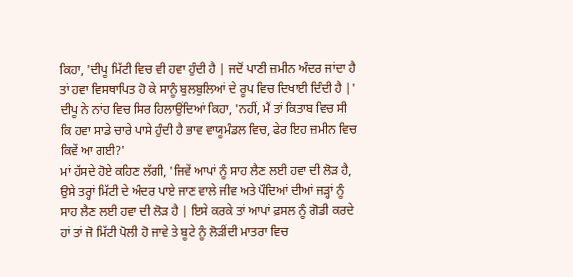ਕਿਹਾ, 'ਦੀਪੂ ਮਿੱਟੀ ਵਿਚ ਵੀ ਹਵਾ ਹੁੰਦੀ ਹੈ | ਜਦੋਂ ਪਾਣੀ ਜ਼ਮੀਨ ਅੰਦਰ ਜਾਂਦਾ ਹੈ ਤਾਂ ਹਵਾ ਵਿਸਥਾਪਿਤ ਹੋ ਕੇ ਸਾਨੂੰ ਬੁਲਬੁਲਿਆਂ ਦੇ ਰੂਪ ਵਿਚ ਦਿਖਾਈ ਦਿੰਦੀ ਹੈ |'
ਦੀਪੂ ਨੇ ਨਾਂਹ ਵਿਚ ਸਿਰ ਹਿਲਾਉਂਦਿਆਂ ਕਿਹਾ, 'ਨਹੀਂ, ਮੈਂ ਤਾਂ ਕਿਤਾਬ ਵਿਚ ਸੀ ਕਿ ਹਵਾ ਸਾਡੇ ਚਾਰੇ ਪਾਸੇ ਹੁੰਦੀ ਹੈ ਭਾਵ ਵਾਯੂਮੰਡਲ ਵਿਚ, ਫੇਰ ਇਹ ਜ਼ਮੀਨ ਵਿਚ ਕਿਵੇਂ ਆ ਗਈ?'
ਮਾਂ ਹੱਸਦੇ ਹੋਏ ਕਹਿਣ ਲੱਗੀ, 'ਜਿਵੇਂ ਆਪਾਂ ਨੂੰ ਸਾਹ ਲੈਣ ਲਈ ਹਵਾ ਦੀ ਲੋੜ ਹੈ, ਉਸੇ ਤਰ੍ਹਾਂ ਮਿੱਟੀ ਦੇ ਅੰਦਰ ਪਾਏ ਜਾਣ ਵਾਲੇ ਜੀਵ ਅਤੇ ਪੌਦਿਆਂ ਦੀਆਂ ਜੜ੍ਹਾਂ ਨੂੰ ਸਾਹ ਲੈਣ ਲਈ ਹਵਾ ਦੀ ਲੋੜ ਹੈ | ਇਸੇ ਕਰਕੇ ਤਾਂ ਆਪਾਂ ਫ਼ਸਲ ਨੂੰ ਗੋਡੀ ਕਰਦੇ ਹਾਂ ਤਾਂ ਜੋ ਮਿੱਟੀ ਪੋਲੀ ਹੋ ਜਾਵੇ ਤੇ ਬੂਟੇ ਨੂੰ ਲੋੜੀਂਦੀ ਮਾਤਰਾ ਵਿਚ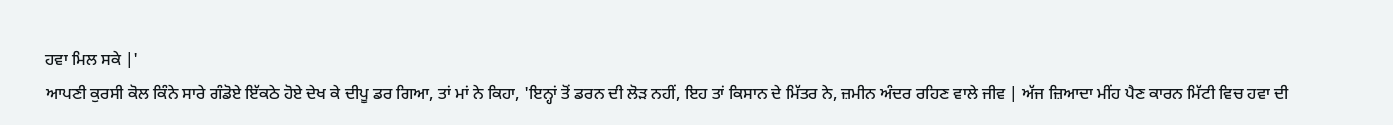ਹਵਾ ਮਿਲ ਸਕੇ |'
ਆਪਣੀ ਕੁਰਸੀ ਕੋਲ ਕਿੰਨੇ ਸਾਰੇ ਗੰਡੋਏ ਇੱਕਠੇ ਹੋਏ ਦੇਖ ਕੇ ਦੀਪੂ ਡਰ ਗਿਆ, ਤਾਂ ਮਾਂ ਨੇ ਕਿਹਾ, 'ਇਨ੍ਹਾਂ ਤੋਂ ਡਰਨ ਦੀ ਲੋੜ ਨਹੀਂ, ਇਹ ਤਾਂ ਕਿਸਾਨ ਦੇ ਮਿੱਤਰ ਨੇ, ਜ਼ਮੀਨ ਅੰਦਰ ਰਹਿਣ ਵਾਲੇ ਜੀਵ | ਅੱਜ ਜ਼ਿਆਦਾ ਮੀਂਹ ਪੈਣ ਕਾਰਨ ਮਿੱਟੀ ਵਿਚ ਹਵਾ ਦੀ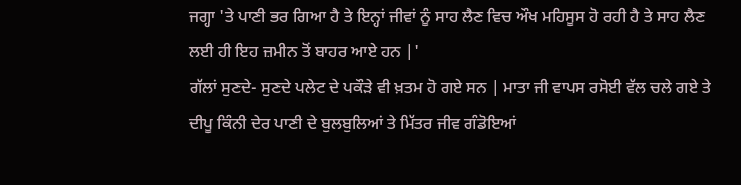ਜਗ੍ਹਾ 'ਤੇ ਪਾਣੀ ਭਰ ਗਿਆ ਹੈ ਤੇ ਇਨ੍ਹਾਂ ਜੀਵਾਂ ਨੂੰ ਸਾਹ ਲੈਣ ਵਿਚ ਔਖ ਮਹਿਸੂਸ ਹੋ ਰਹੀ ਹੈ ਤੇ ਸਾਹ ਲੈਣ ਲਈ ਹੀ ਇਹ ਜ਼ਮੀਨ ਤੋਂ ਬਾਹਰ ਆਏ ਹਨ |'
ਗੱਲਾਂ ਸੁਣਦੇ- ਸੁਣਦੇ ਪਲੇਟ ਦੇ ਪਕੌੜੇ ਵੀ ਖ਼ਤਮ ਹੋ ਗਏ ਸਨ | ਮਾਤਾ ਜੀ ਵਾਪਸ ਰਸੋਈ ਵੱਲ ਚਲੇ ਗਏ ਤੇ ਦੀਪੂ ਕਿੰਨੀ ਦੇਰ ਪਾਣੀ ਦੇ ਬੁਲਬੁਲਿਆਂ ਤੇ ਮਿੱਤਰ ਜੀਵ ਗੰਡੋਇਆਂ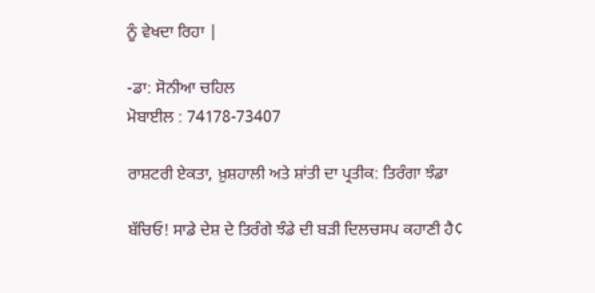ਨੂੰ ਵੇਖਦਾ ਰਿਹਾ |

-ਡਾ: ਸੋਨੀਆ ਚਹਿਲ
ਮੋਬਾਈਲ : 74178-73407

ਰਾਸ਼ਟਰੀ ਏਕਤਾ, ਖ਼ੁਸ਼ਹਾਲੀ ਅਤੇ ਸ਼ਾਂਤੀ ਦਾ ਪ੍ਰਤੀਕ: ਤਿਰੰਗਾ ਝੰਡਾ

ਬੱਚਿਓ! ਸਾਡੇ ਦੇਸ਼ ਦੇ ਤਿਰੰਗੇ ਝੰਡੇ ਦੀ ਬੜੀ ਦਿਲਚਸਪ ਕਹਾਣੀ ਹੈ¢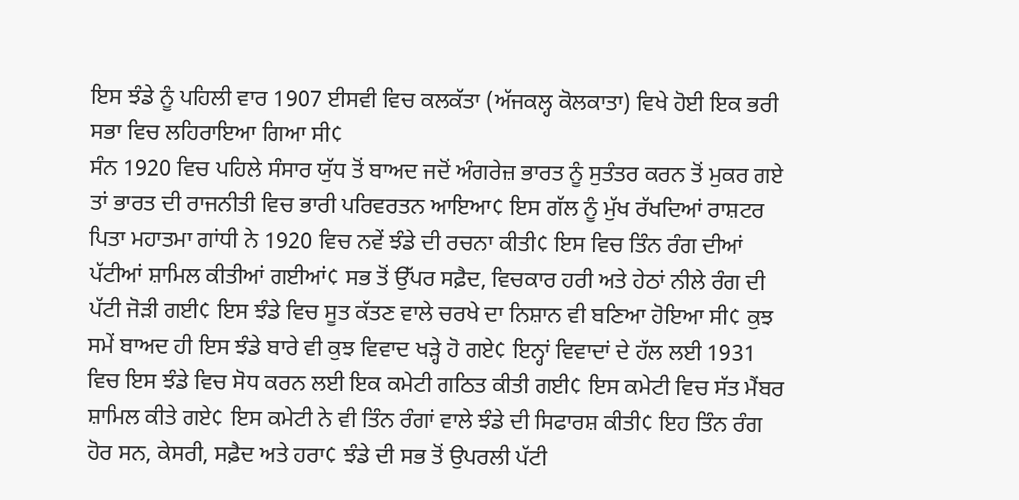ਇਸ ਝੰਡੇ ਨੂੰ ਪਹਿਲੀ ਵਾਰ 1907 ਈਸਵੀ ਵਿਚ ਕਲਕੱਤਾ (ਅੱਜਕਲ੍ਹ ਕੋਲਕਾਤਾ) ਵਿਖੇ ਹੋਈ ਇਕ ਭਰੀ ਸਭਾ ਵਿਚ ਲਹਿਰਾਇਆ ਗਿਆ ਸੀ¢
ਸੰਨ 1920 ਵਿਚ ਪਹਿਲੇ ਸੰਸਾਰ ਯੁੱਧ ਤੋਂ ਬਾਅਦ ਜਦੋਂ ਅੰਗਰੇਜ਼ ਭਾਰਤ ਨੂੰ ਸੁਤੰਤਰ ਕਰਨ ਤੋਂ ਮੁਕਰ ਗਏ ਤਾਂ ਭਾਰਤ ਦੀ ਰਾਜਨੀਤੀ ਵਿਚ ਭਾਰੀ ਪਰਿਵਰਤਨ ਆਇਆ¢ ਇਸ ਗੱਲ ਨੂੰ ਮੁੱਖ ਰੱਖਦਿਆਂ ਰਾਸ਼ਟਰ ਪਿਤਾ ਮਹਾਤਮਾ ਗਾਂਧੀ ਨੇ 1920 ਵਿਚ ਨਵੇਂ ਝੰਡੇ ਦੀ ਰਚਨਾ ਕੀਤੀ¢ ਇਸ ਵਿਚ ਤਿੰਨ ਰੰਗ ਦੀਆਂ ਪੱਟੀਆਂ ਸ਼ਾਮਿਲ ਕੀਤੀਆਂ ਗਈਆਂ¢ ਸਭ ਤੋਂ ਉੱਪਰ ਸਫ਼ੈਦ, ਵਿਚਕਾਰ ਹਰੀ ਅਤੇ ਹੇਠਾਂ ਨੀਲੇ ਰੰਗ ਦੀ ਪੱਟੀ ਜੋੜੀ ਗਈ¢ ਇਸ ਝੰਡੇ ਵਿਚ ਸੂਤ ਕੱਤਣ ਵਾਲੇ ਚਰਖੇ ਦਾ ਨਿਸ਼ਾਨ ਵੀ ਬਣਿਆ ਹੋਇਆ ਸੀ¢ ਕੁਝ ਸਮੇਂ ਬਾਅਦ ਹੀ ਇਸ ਝੰਡੇ ਬਾਰੇ ਵੀ ਕੁਝ ਵਿਵਾਦ ਖੜ੍ਹੇ ਹੋ ਗਏ¢ ਇਨ੍ਹਾਂ ਵਿਵਾਦਾਂ ਦੇ ਹੱਲ ਲਈ 1931 ਵਿਚ ਇਸ ਝੰਡੇ ਵਿਚ ਸੋਧ ਕਰਨ ਲਈ ਇਕ ਕਮੇਟੀ ਗਠਿਤ ਕੀਤੀ ਗਈ¢ ਇਸ ਕਮੇਟੀ ਵਿਚ ਸੱਤ ਮੈਂਬਰ ਸ਼ਾਮਿਲ ਕੀਤੇ ਗਏ¢ ਇਸ ਕਮੇਟੀ ਨੇ ਵੀ ਤਿੰਨ ਰੰਗਾਂ ਵਾਲੇ ਝੰਡੇ ਦੀ ਸਿਫਾਰਸ਼ ਕੀਤੀ¢ ਇਹ ਤਿੰਨ ਰੰਗ ਹੋਰ ਸਨ, ਕੇਸਰੀ, ਸਫ਼ੈਦ ਅਤੇ ਹਰਾ¢ ਝੰਡੇ ਦੀ ਸਭ ਤੋਂ ਉਪਰਲੀ ਪੱਟੀ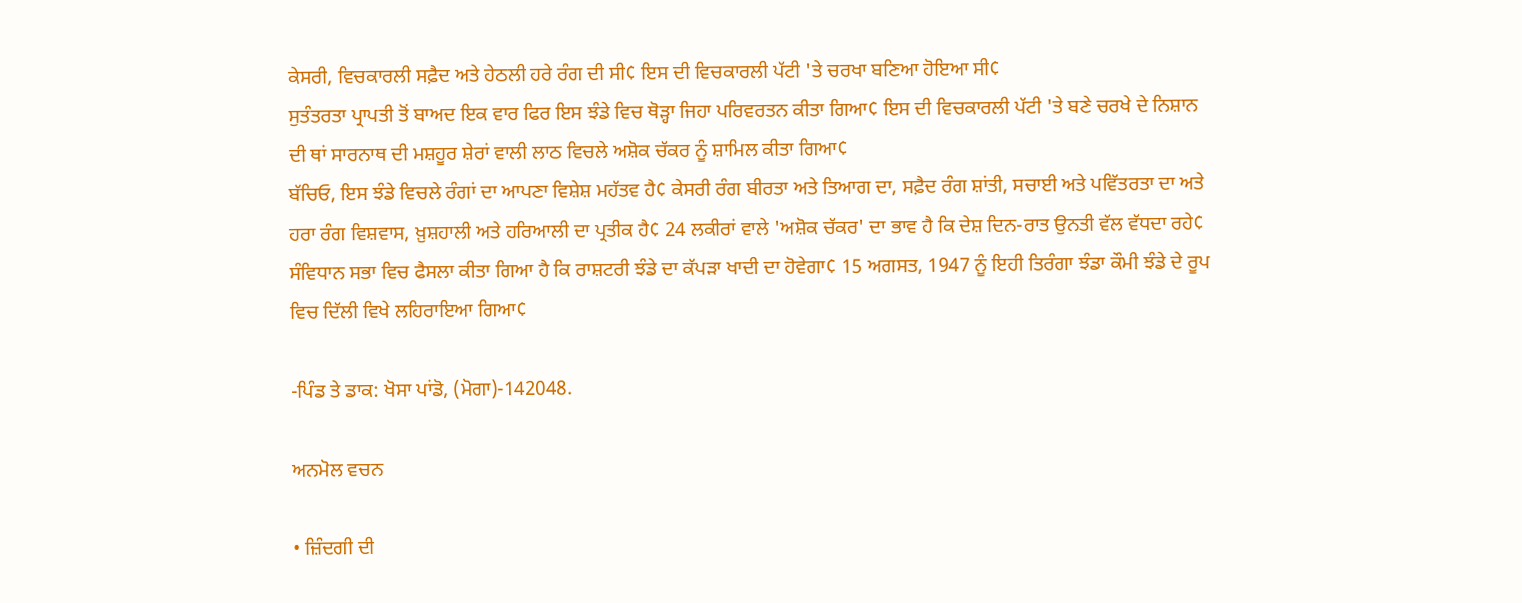ਕੇਸਰੀ, ਵਿਚਕਾਰਲੀ ਸਫ਼ੈਦ ਅਤੇ ਹੇਠਲੀ ਹਰੇ ਰੰਗ ਦੀ ਸੀ¢ ਇਸ ਦੀ ਵਿਚਕਾਰਲੀ ਪੱਟੀ 'ਤੇ ਚਰਖਾ ਬਣਿਆ ਹੋਇਆ ਸੀ¢
ਸੁਤੰਤਰਤਾ ਪ੍ਰਾਪਤੀ ਤੋਂ ਬਾਅਦ ਇਕ ਵਾਰ ਫਿਰ ਇਸ ਝੰਡੇ ਵਿਚ ਥੋੜ੍ਹਾ ਜਿਹਾ ਪਰਿਵਰਤਨ ਕੀਤਾ ਗਿਆ¢ ਇਸ ਦੀ ਵਿਚਕਾਰਲੀ ਪੱਟੀ 'ਤੇ ਬਣੇ ਚਰਖੇ ਦੇ ਨਿਸ਼ਾਨ ਦੀ ਥਾਂ ਸਾਰਨਾਥ ਦੀ ਮਸ਼ਹੂਰ ਸ਼ੇਰਾਂ ਵਾਲੀ ਲਾਠ ਵਿਚਲੇ ਅਸ਼ੋਕ ਚੱਕਰ ਨੂੰ ਸ਼ਾਮਿਲ ਕੀਤਾ ਗਿਆ¢
ਬੱਚਿਓ, ਇਸ ਝੰਡੇ ਵਿਚਲੇ ਰੰਗਾਂ ਦਾ ਆਪਣਾ ਵਿਸ਼ੇਸ਼ ਮਹੱਤਵ ਹੈ¢ ਕੇਸਰੀ ਰੰਗ ਬੀਰਤਾ ਅਤੇ ਤਿਆਗ ਦਾ, ਸਫ਼ੈਦ ਰੰਗ ਸ਼ਾਂਤੀ, ਸਚਾਈ ਅਤੇ ਪਵਿੱਤਰਤਾ ਦਾ ਅਤੇ ਹਰਾ ਰੰਗ ਵਿਸ਼ਵਾਸ, ਖ਼ੁਸ਼ਹਾਲੀ ਅਤੇ ਹਰਿਆਲੀ ਦਾ ਪ੍ਰਤੀਕ ਹੈ¢ 24 ਲਕੀਰਾਂ ਵਾਲੇ 'ਅਸ਼ੋਕ ਚੱਕਰ' ਦਾ ਭਾਵ ਹੈ ਕਿ ਦੇਸ਼ ਦਿਨ-ਰਾਤ ਉਨਤੀ ਵੱਲ ਵੱਧਦਾ ਰਹੇ¢ ਸੰਵਿਧਾਨ ਸਭਾ ਵਿਚ ਫੈਸਲਾ ਕੀਤਾ ਗਿਆ ਹੈ ਕਿ ਰਾਸ਼ਟਰੀ ਝੰਡੇ ਦਾ ਕੱਪੜਾ ਖਾਦੀ ਦਾ ਹੋਵੇਗਾ¢ 15 ਅਗਸਤ, 1947 ਨੂੰ ਇਹੀ ਤਿਰੰਗਾ ਝੰਡਾ ਕੌਮੀ ਝੰਡੇ ਦੇ ਰੂਪ ਵਿਚ ਦਿੱਲੀ ਵਿਖੇ ਲਹਿਰਾਇਆ ਗਿਆ¢

-ਪਿੰਡ ਤੇ ਡਾਕ: ਖੋਸਾ ਪਾਂਡੋ, (ਮੋਗਾ)-142048.

ਅਨਮੋਲ ਵਚਨ

• ਜ਼ਿੰਦਗੀ ਦੀ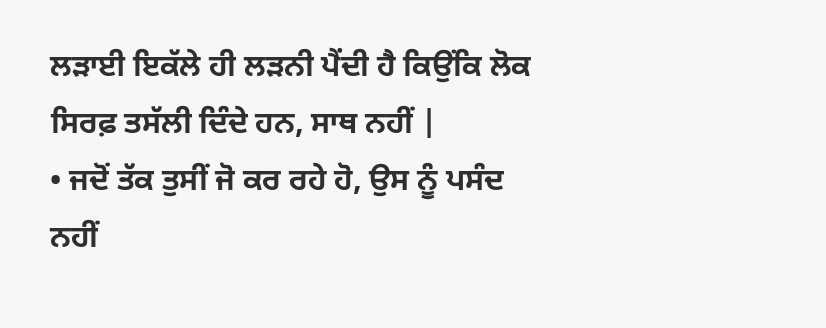ਲੜਾਈ ਇਕੱਲੇ ਹੀ ਲੜਨੀ ਪੈਂਦੀ ਹੈ ਕਿਉਂਕਿ ਲੋਕ ਸਿਰਫ਼ ਤਸੱਲੀ ਦਿੰਦੇ ਹਨ, ਸਾਥ ਨਹੀਂ |
• ਜਦੋਂ ਤੱਕ ਤੁਸੀਂ ਜੋ ਕਰ ਰਹੇ ਹੋ, ਉਸ ਨੂੰ ਪਸੰਦ ਨਹੀਂ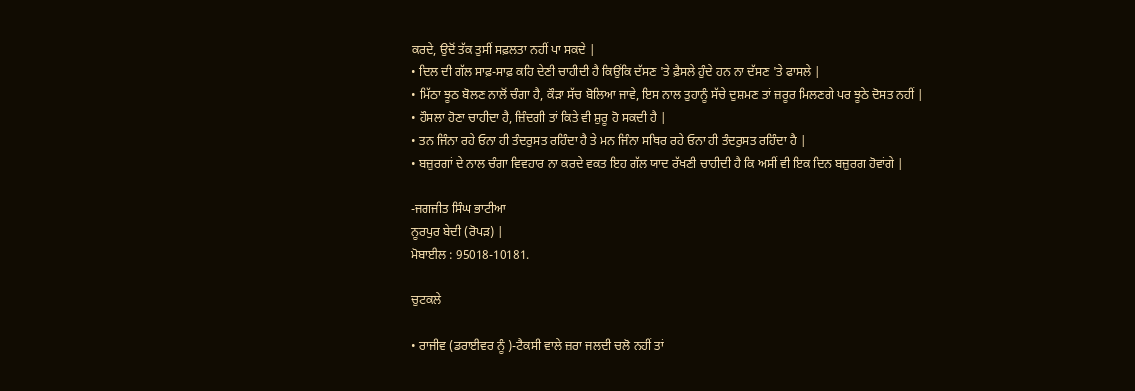ਕਰਦੇ, ਉਦੋਂ ਤੱਕ ਤੁਸੀਂ ਸਫ਼ਲਤਾ ਨਹੀਂ ਪਾ ਸਕਦੇ |
• ਦਿਲ ਦੀ ਗੱਲ ਸਾਫ਼-ਸਾਫ਼ ਕਹਿ ਦੇਣੀ ਚਾਹੀਦੀ ਹੈ ਕਿਉਂਕਿ ਦੱਸਣ 'ਤੇ ਫ਼ੈਸਲੇ ਹੁੰਦੇ ਹਨ ਨਾ ਦੱਸਣ 'ਤੇ ਫਾਸਲੇ |
• ਮਿੱਠਾ ਝੂਠ ਬੋਲਣ ਨਾਲੋਂ ਚੰਗਾ ਹੈ, ਕੌੜਾ ਸੱਚ ਬੋਲਿਆ ਜਾਵੇ, ਇਸ ਨਾਲ ਤੁਹਾਨੂੰ ਸੱਚੇ ਦੁਸ਼ਮਣ ਤਾਂ ਜ਼ਰੂਰ ਮਿਲਣਗੇ ਪਰ ਝੂਠੇ ਦੋਸਤ ਨਹੀਂ |
• ਹੌਸਲਾ ਹੋਣਾ ਚਾਹੀਦਾ ਹੈ, ਜ਼ਿੰਦਗੀ ਤਾਂ ਕਿਤੇ ਵੀ ਸ਼ੁਰੂ ਹੋ ਸਕਦੀ ਹੈ |
• ਤਨ ਜਿੰਨਾ ਰਹੇ ਓਨਾ ਹੀ ਤੰਦਰੁਸਤ ਰਹਿੰਦਾ ਹੈ ਤੇ ਮਨ ਜਿੰਨਾ ਸਥਿਰ ਰਹੇ ਓਨਾ ਹੀ ਤੰਦਰੁਸਤ ਰਹਿੰਦਾ ਹੈ |
• ਬਜ਼ੁਰਗਾਂ ਦੇ ਨਾਲ ਚੰਗਾ ਵਿਵਹਾਰ ਨਾ ਕਰਦੇ ਵਕਤ ਇਹ ਗੱਲ ਯਾਦ ਰੱਖਣੀ ਚਾਹੀਦੀ ਹੈ ਕਿ ਅਸੀਂ ਵੀ ਇਕ ਦਿਨ ਬਜ਼ੁਰਗ ਹੋਵਾਂਗੇ |

-ਜਗਜੀਤ ਸਿੰਘ ਭਾਟੀਆ
ਨੂਰਪੁਰ ਬੇਦੀ (ਰੋਪੜ) |
ਮੋਬਾਈਲ : 95018-10181.

ਚੁਟਕਲੇ

• ਰਾਜੀਵ (ਡਰਾਈਵਰ ਨੂੰ )-ਟੈਕਸੀ ਵਾਲੇ ਜ਼ਰਾ ਜਲਦੀ ਚਲੋ ਨਹੀਂ ਤਾਂ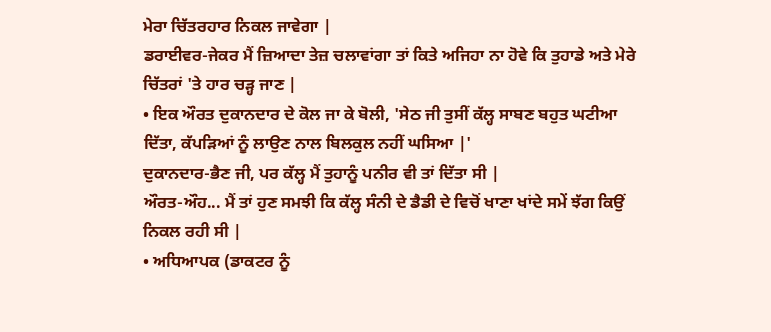ਮੇਰਾ ਚਿੱਤਰਹਾਰ ਨਿਕਲ ਜਾਵੇਗਾ |
ਡਰਾਈਵਰ-ਜੇਕਰ ਮੈਂ ਜ਼ਿਆਦਾ ਤੇਜ਼ ਚਲਾਵਾਂਗਾ ਤਾਂ ਕਿਤੇ ਅਜਿਹਾ ਨਾ ਹੋਵੇ ਕਿ ਤੁਹਾਡੇ ਅਤੇ ਮੇਰੇ ਚਿੱਤਰਾਂ 'ਤੇ ਹਾਰ ਚੜ੍ਹ ਜਾਣ |
• ਇਕ ਔਰਤ ਦੁਕਾਨਦਾਰ ਦੇ ਕੋਲ ਜਾ ਕੇ ਬੋਲੀ, 'ਸੇਠ ਜੀ ਤੁਸੀਂ ਕੱਲ੍ਹ ਸਾਬਣ ਬਹੁਤ ਘਟੀਆ ਦਿੱਤਾ, ਕੱਪੜਿਆਂ ਨੂੰ ਲਾਉਣ ਨਾਲ ਬਿਲਕੁਲ ਨਹੀਂ ਘਸਿਆ |'
ਦੁਕਾਨਦਾਰ-ਭੈਣ ਜੀ, ਪਰ ਕੱਲ੍ਹ ਮੈਂ ਤੁਹਾਨੂੰ ਪਨੀਰ ਵੀ ਤਾਂ ਦਿੱਤਾ ਸੀ |
ਔਰਤ-ਔਹ... ਮੈਂ ਤਾਂ ਹੁਣ ਸਮਝੀ ਕਿ ਕੱਲ੍ਹ ਸੰਨੀ ਦੇ ਡੈਡੀ ਦੇ ਵਿਚੋਂ ਖਾਣਾ ਖਾਂਦੇ ਸਮੇਂ ਝੱਗ ਕਿਉਂ ਨਿਕਲ ਰਹੀ ਸੀ |
• ਅਧਿਆਪਕ (ਡਾਕਟਰ ਨੂੰ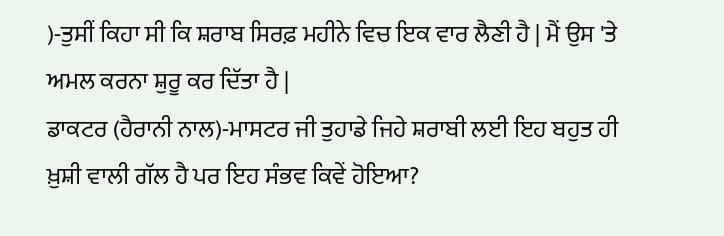)-ਤੁਸੀਂ ਕਿਹਾ ਸੀ ਕਿ ਸ਼ਰਾਬ ਸਿਰਫ਼ ਮਹੀਨੇ ਵਿਚ ਇਕ ਵਾਰ ਲੈਣੀ ਹੈ | ਮੈਂ ਉਸ 'ਤੇ ਅਮਲ ਕਰਨਾ ਸ਼ੁਰੂ ਕਰ ਦਿੱਤਾ ਹੈ |
ਡਾਕਟਰ (ਹੈਰਾਨੀ ਨਾਲ)-ਮਾਸਟਰ ਜੀ ਤੁਹਾਡੇ ਜਿਹੇ ਸ਼ਰਾਬੀ ਲਈ ਇਹ ਬਹੁਤ ਹੀ ਖ਼ੁਸ਼ੀ ਵਾਲੀ ਗੱਲ ਹੈ ਪਰ ਇਹ ਸੰਭਵ ਕਿਵੇਂ ਹੋਇਆ?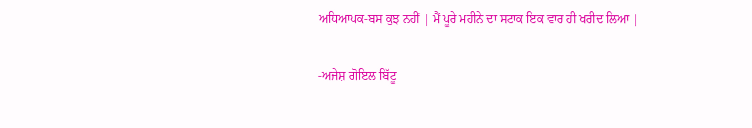ਅਧਿਆਪਕ-ਬਸ ਕੁਝ ਨਹੀਂ | ਮੈਂ ਪੂਰੇ ਮਹੀਨੇ ਦਾ ਸਟਾਕ ਇਕ ਵਾਰ ਹੀ ਖਰੀਦ ਲਿਆ |

-ਅਜੇਸ਼ ਗੋਇਲ ਬਿੱਟੂ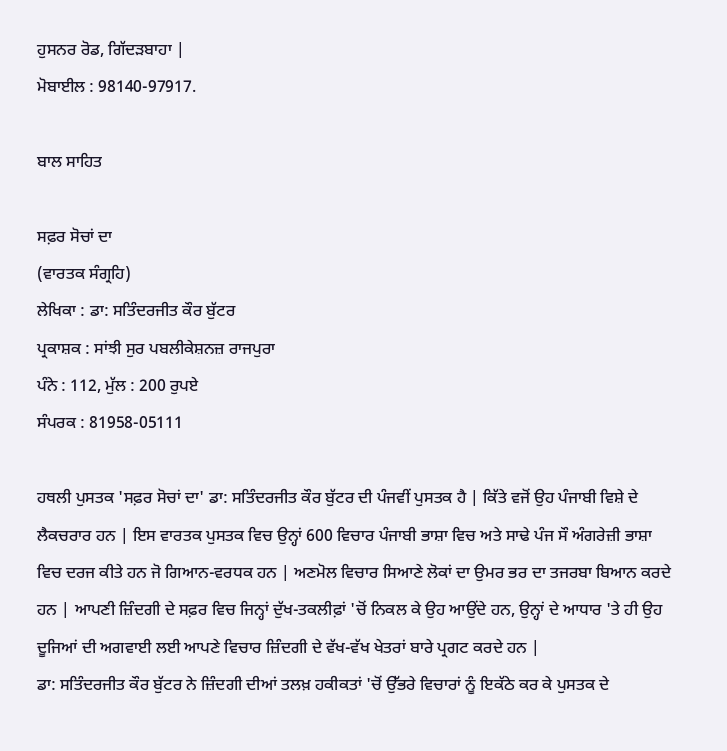ਹੁਸਨਰ ਰੋਡ, ਗਿੱਦੜਬਾਹਾ |
ਮੋਬਾਈਲ : 98140-97917.

ਬਾਲ ਸਾਹਿਤ

ਸਫ਼ਰ ਸੋਚਾਂ ਦਾ
(ਵਾਰਤਕ ਸੰਗ੍ਰਹਿ)
ਲੇਖਿਕਾ : ਡਾ: ਸਤਿੰਦਰਜੀਤ ਕੌਰ ਬੁੱਟਰ
ਪ੍ਰਕਾਸ਼ਕ : ਸਾਂਝੀ ਸੁਰ ਪਬਲੀਕੇਸ਼ਨਜ਼ ਰਾਜਪੁਰਾ
ਪੰਨੇ : 112, ਮੁੱਲ : 200 ਰੁਪਏ
ਸੰਪਰਕ : 81958-05111

ਹਥਲੀ ਪੁਸਤਕ 'ਸਫ਼ਰ ਸੋਚਾਂ ਦਾ' ਡਾ: ਸਤਿੰਦਰਜੀਤ ਕੌਰ ਬੁੱਟਰ ਦੀ ਪੰਜਵੀਂ ਪੁਸਤਕ ਹੈ | ਕਿੱਤੇ ਵਜੋਂ ਉਹ ਪੰਜਾਬੀ ਵਿਸ਼ੇ ਦੇ ਲੈਕਚਰਾਰ ਹਨ | ਇਸ ਵਾਰਤਕ ਪੁਸਤਕ ਵਿਚ ਉਨ੍ਹਾਂ 600 ਵਿਚਾਰ ਪੰਜਾਬੀ ਭਾਸ਼ਾ ਵਿਚ ਅਤੇ ਸਾਢੇ ਪੰਜ ਸੌ ਅੰਗਰੇਜ਼ੀ ਭਾਸ਼ਾ ਵਿਚ ਦਰਜ ਕੀਤੇ ਹਨ ਜੋ ਗਿਆਨ-ਵਰਧਕ ਹਨ | ਅਣਮੋਲ ਵਿਚਾਰ ਸਿਆਣੇ ਲੋਕਾਂ ਦਾ ਉਮਰ ਭਰ ਦਾ ਤਜਰਬਾ ਬਿਆਨ ਕਰਦੇ ਹਨ | ਆਪਣੀ ਜ਼ਿੰਦਗੀ ਦੇ ਸਫ਼ਰ ਵਿਚ ਜਿਨ੍ਹਾਂ ਦੁੱਖ-ਤਕਲੀਫ਼ਾਂ 'ਚੋਂ ਨਿਕਲ ਕੇ ਉਹ ਆਉਂਦੇ ਹਨ, ਉਨ੍ਹਾਂ ਦੇ ਆਧਾਰ 'ਤੇ ਹੀ ਉਹ ਦੂਜਿਆਂ ਦੀ ਅਗਵਾਈ ਲਈ ਆਪਣੇ ਵਿਚਾਰ ਜ਼ਿੰਦਗੀ ਦੇ ਵੱਖ-ਵੱਖ ਖੇਤਰਾਂ ਬਾਰੇ ਪ੍ਰਗਟ ਕਰਦੇ ਹਨ |
ਡਾ: ਸਤਿੰਦਰਜੀਤ ਕੌਰ ਬੁੱਟਰ ਨੇ ਜ਼ਿੰਦਗੀ ਦੀਆਂ ਤਲਖ਼ ਹਕੀਕਤਾਂ 'ਚੋਂ ਉੱਭਰੇ ਵਿਚਾਰਾਂ ਨੂੰ ਇਕੱਠੇ ਕਰ ਕੇ ਪੁਸਤਕ ਦੇ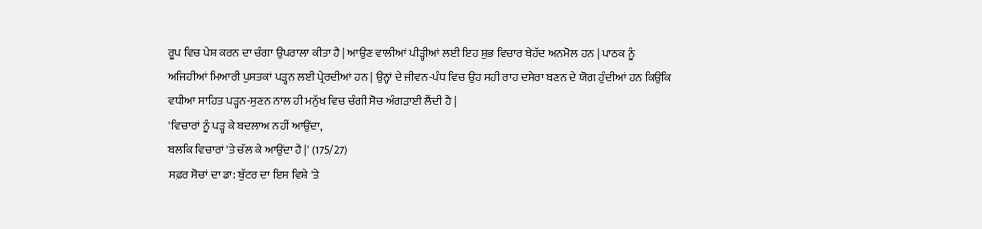ਰੂਪ ਵਿਚ ਪੇਸ਼ ਕਰਨ ਦਾ ਚੰਗਾ ਉਪਰਾਲਾ ਕੀਤਾ ਹੈ | ਆਉਣ ਵਾਲੀਆਂ ਪੀੜ੍ਹੀਆਂ ਲਈ ਇਹ ਸ਼ੁਭ ਵਿਚਾਰ ਬੇਹੱਦ ਅਨਮੋਲ ਹਨ | ਪਾਠਕ ਨੂੰ ਅਜਿਹੀਆਂ ਮਿਆਰੀ ਪੁਸਤਕਾਂ ਪੜ੍ਹਨ ਲਈ ਪ੍ਰੇਰਦੀਆਂ ਹਨ | ਉਨ੍ਹਾਂ ਦੇ ਜੀਵਨ-ਪੰਧ ਵਿਚ ਉਹ ਸਹੀ ਰਾਹ ਦਸੇਰਾ ਬਣਨ ਦੇ ਯੋਗ ਹੁੰਦੀਆਂ ਹਨ ਕਿਉਂਕਿ ਵਧੀਆ ਸਾਹਿਤ ਪੜ੍ਹਨ-ਸੁਣਨ ਨਾਲ ਹੀ ਮਨੁੱਖ ਵਿਚ ਚੰਗੀ ਸੋਚ ਅੰਗੜਾਈ ਲੈਂਦੀ ਹੈ |
'ਵਿਚਾਰਾਂ ਨੂੰ ਪੜ੍ਹ ਕੇ ਬਦਲਾਅ ਨਹੀਂ ਆਉਂਦਾ,
ਬਲਕਿ ਵਿਚਾਰਾਂ 'ਤੇ ਚੱਲ ਕੇ ਆਉਂਦਾ ਹੈ |' (175/27)
ਸਫ਼ਰ ਸੋਚਾਂ ਦਾ ਡਾ: ਬੁੱਟਰ ਦਾ ਇਸ ਵਿਸ਼ੇ 'ਤੇ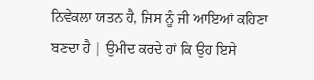ਨਿਵੇਕਲਾ ਯਤਨ ਹੈ, ਜਿਸ ਨੂੰ ਜੀ ਆਇਆਂ ਕਹਿਣਾ ਬਣਦਾ ਹੈ | ਉਮੀਦ ਕਰਦੇ ਹਾਂ ਕਿ ਉਹ ਇਸੇ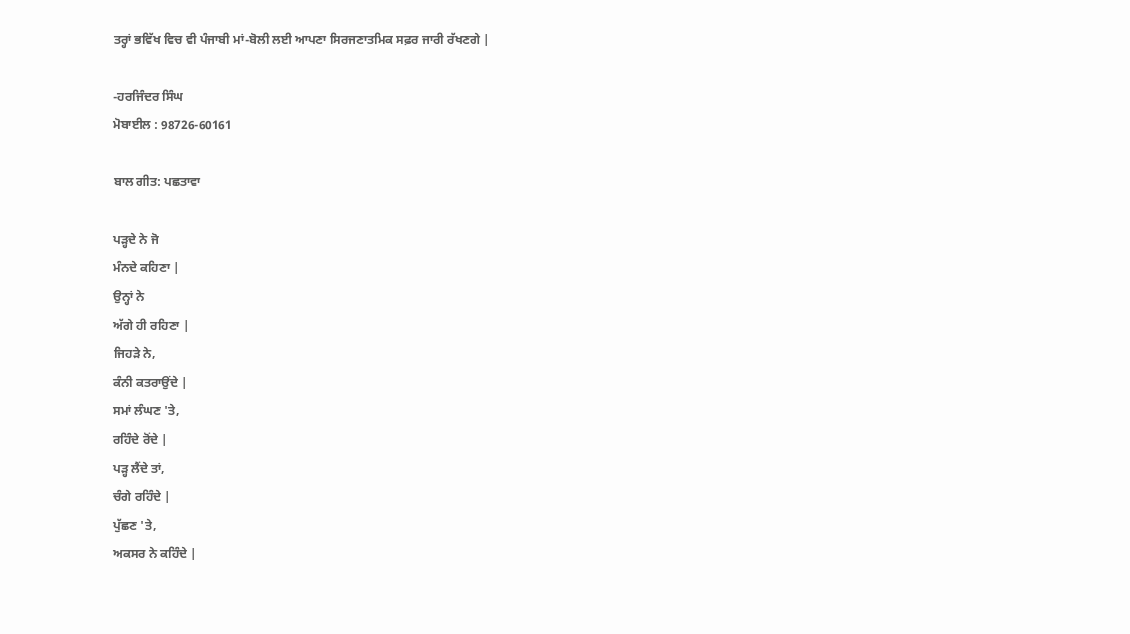ਤਰ੍ਹਾਂ ਭਵਿੱਖ ਵਿਚ ਵੀ ਪੰਜਾਬੀ ਮਾਂ-ਬੋਲੀ ਲਈ ਆਪਣਾ ਸਿਰਜਣਾਤਮਿਕ ਸਫ਼ਰ ਜਾਰੀ ਰੱਖਣਗੇ |

-ਹਰਜਿੰਦਰ ਸਿੰਘ
ਮੋਬਾਈਲ : 98726-60161

ਬਾਲ ਗੀਤ: ਪਛਤਾਵਾ

ਪੜ੍ਹਦੇ ਨੇ ਜੋ
ਮੰਨਦੇ ਕਹਿਣਾ |
ਉਨ੍ਹਾਂ ਨੇ
ਅੱਗੇ ਹੀ ਰਹਿਣਾ |
ਜਿਹੜੇ ਨੇ,
ਕੰਨੀ ਕਤਰਾਉਂਦੇ |
ਸਮਾਂ ਲੰਘਣ 'ਤੇ,
ਰਹਿੰਦੇ ਰੋਂਦੇ |
ਪੜ੍ਹ ਲੈਂਦੇ ਤਾਂ,
ਚੰਗੇ ਰਹਿੰਦੇ |
ਪੁੱਛਣ 'ਤੇ,
ਅਕਸਰ ਨੇ ਕਹਿੰਦੇ |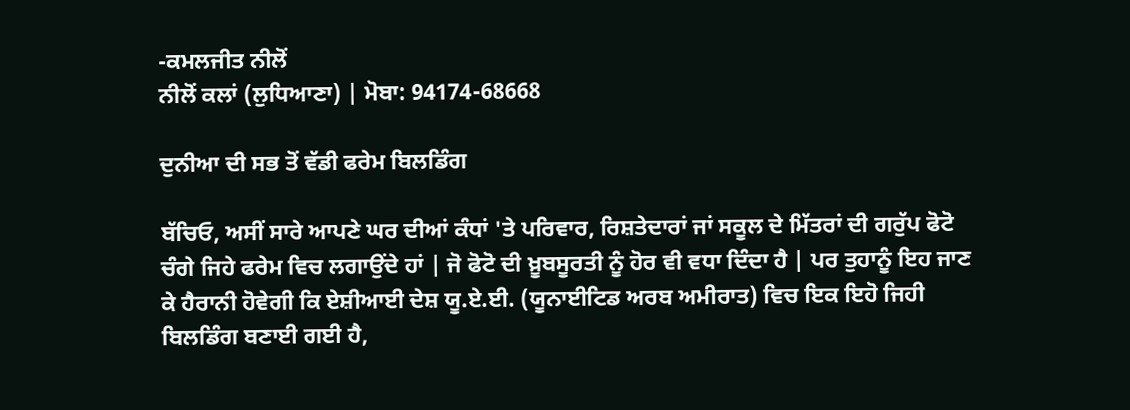-ਕਮਲਜੀਤ ਨੀਲੋਂ
ਨੀਲੋਂ ਕਲਾਂ (ਲੁਧਿਆਣਾ) | ਮੋਬਾ: 94174-68668

ਦੁਨੀਆ ਦੀ ਸਭ ਤੋਂ ਵੱਡੀ ਫਰੇਮ ਬਿਲਡਿੰਗ

ਬੱਚਿਓ, ਅਸੀਂ ਸਾਰੇ ਆਪਣੇ ਘਰ ਦੀਆਂ ਕੰਧਾਂ 'ਤੇ ਪਰਿਵਾਰ, ਰਿਸ਼ਤੇਦਾਰਾਂ ਜਾਂ ਸਕੂਲ ਦੇ ਮਿੱਤਰਾਂ ਦੀ ਗਰੁੱਪ ਫੋਟੋ ਚੰਗੇ ਜਿਹੇ ਫਰੇਮ ਵਿਚ ਲਗਾਉਂਦੇ ਹਾਂ | ਜੋ ਫੋਟੋ ਦੀ ਖ਼ੂਬਸੂਰਤੀ ਨੂੰ ਹੋਰ ਵੀ ਵਧਾ ਦਿੰਦਾ ਹੈ | ਪਰ ਤੁਹਾਨੂੰ ਇਹ ਜਾਣ ਕੇ ਹੈਰਾਨੀ ਹੋਵੇਗੀ ਕਿ ਏਸ਼ੀਆਈ ਦੇਸ਼ ਯੂ.ਏ.ਈ. (ਯੂਨਾਈਟਿਡ ਅਰਬ ਅਮੀਰਾਤ) ਵਿਚ ਇਕ ਇਹੋ ਜਿਹੀ ਬਿਲਡਿੰਗ ਬਣਾਈ ਗਈ ਹੈ,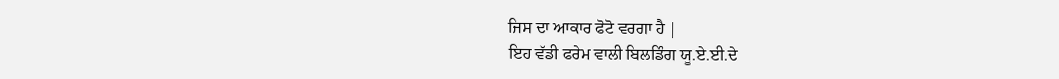ਜਿਸ ਦਾ ਆਕਾਰ ਫੋਟੋ ਵਰਗਾ ਹੈ |
ਇਹ ਵੱਡੀ ਫਰੇਮ ਵਾਲੀ ਬਿਲਡਿੰਗ ਯੂ.ਏ.ਈ.ਦੇ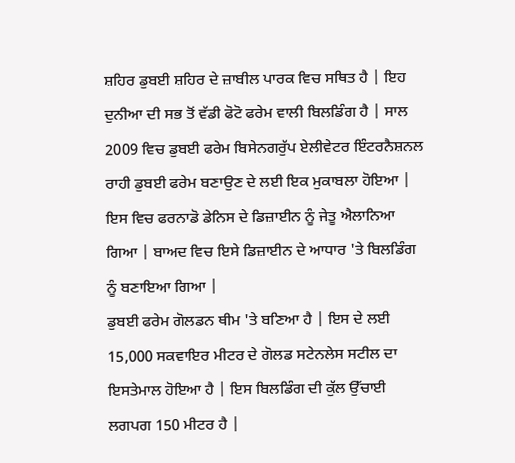ਸ਼ਹਿਰ ਡੁਬਈ ਸ਼ਹਿਰ ਦੇ ਜ਼ਾਬੀਲ ਪਾਰਕ ਵਿਚ ਸਥਿਤ ਹੈ | ਇਹ ਦੁਨੀਆ ਦੀ ਸਭ ਤੋਂ ਵੱਡੀ ਫੋਟੋ ਫਰੇਮ ਵਾਲੀ ਬਿਲਡਿੰਗ ਹੈ | ਸਾਲ 2009 ਵਿਚ ਡੁਬਈ ਫਰੇਮ ਬਿਸੇਨਗਰੁੱਪ ਏਲੀਵੇਟਰ ਇੰਟਰਨੈਸ਼ਨਲ ਰਾਹੀ ਡੁਬਈ ਫਰੇਮ ਬਣਾਉਣ ਦੇ ਲਈ ਇਕ ਮੁਕਾਬਲਾ ਹੋਇਆ | ਇਸ ਵਿਚ ਫਰਨਾਡੋ ਡੇਨਿਸ ਦੇ ਡਿਜ਼ਾਈਨ ਨੂੰ ਜੇਤੂ ਐਲਾਨਿਆ ਗਿਆ | ਬਾਅਦ ਵਿਚ ਇਸੇ ਡਿਜ਼ਾਈਨ ਦੇ ਆਧਾਰ 'ਤੇ ਬਿਲਡਿੰਗ ਨੂੰ ਬਣਾਇਆ ਗਿਆ |
ਡੁਬਈ ਫਰੇਮ ਗੋਲਡਨ ਥੀਮ 'ਤੇ ਬਣਿਆ ਹੈ | ਇਸ ਦੇ ਲਈ 15,000 ਸਕਵਾਇਰ ਮੀਟਰ ਦੇ ਗੋਲਡ ਸਟੇਨਲੇਸ ਸਟੀਲ ਦਾ ਇਸਤੇਮਾਲ ਹੋਇਆ ਹੈ | ਇਸ ਬਿਲਡਿੰਗ ਦੀ ਕੁੱਲ ਉੱਚਾਈ ਲਗਪਗ 150 ਮੀਟਰ ਹੈ |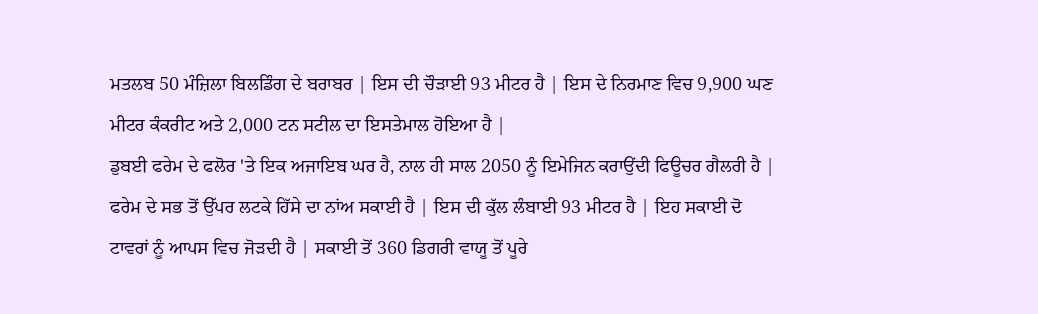ਮਤਲਬ 50 ਮੰਜ਼ਿਲਾ ਬਿਲਡਿੰਗ ਦੇ ਬਰਾਬਰ | ਇਸ ਦੀ ਚੌੜਾਈ 93 ਮੀਟਰ ਹੈ | ਇਸ ਦੇ ਨਿਰਮਾਣ ਵਿਚ 9,900 ਘਣ ਮੀਟਰ ਕੰਕਰੀਟ ਅਤੇ 2,000 ਟਨ ਸਟੀਲ ਦਾ ਇਸਤੇਮਾਲ ਹੋਇਆ ਹੈ |
ਡੁਬਈ ਫਰੇਮ ਦੇ ਫਲੋਰ 'ਤੇ ਇਕ ਅਜਾਇਬ ਘਰ ਹੈ, ਨਾਲ ਹੀ ਸਾਲ 2050 ਨੂੰ ਇਮੇਜਿਨ ਕਰਾਉਂਦੀ ਫਿਊਚਰ ਗੈਲਰੀ ਹੈ | ਫਰੇਮ ਦੇ ਸਭ ਤੋਂ ਉੱਪਰ ਲਟਕੇ ਹਿੱਸੇ ਦਾ ਨਾਂਅ ਸਕਾਈ ਹੈ | ਇਸ ਦੀ ਕੁੱਲ ਲੰਬਾਈ 93 ਮੀਟਰ ਹੈ | ਇਹ ਸਕਾਈ ਦੋ ਟਾਵਰਾਂ ਨੂੰ ਆਪਸ ਵਿਚ ਜੋੜਦੀ ਹੈ | ਸਕਾਈ ਤੋਂ 360 ਡਿਗਰੀ ਵਾਯੂ ਤੋਂ ਪੂਰੇ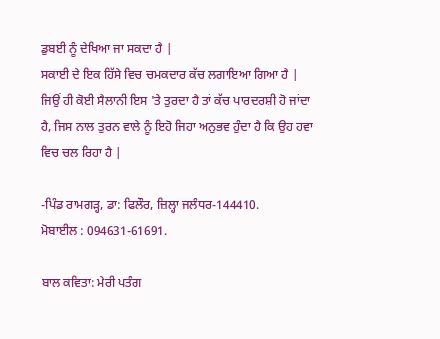ਡੁਬਈ ਨੂੰ ਦੇਖਿਆ ਜਾ ਸਕਦਾ ਹੈ |
ਸਕਾਈ ਦੇ ਇਕ ਹਿੱਸੇ ਵਿਚ ਚਮਕਦਾਰ ਕੱਚ ਲਗਾਇਆ ਗਿਆ ਹੈ | ਜਿਉਂ ਹੀ ਕੋਈ ਸੈਲਾਨੀ ਇਸ 'ਤੇ ਤੁਰਦਾ ਹੈ ਤਾਂ ਕੱਚ ਪਾਰਦਰਸ਼ੀ ਹੋ ਜਾਂਦਾ ਹੈ, ਜਿਸ ਨਾਲ ਤੁਰਨ ਵਾਲੇ ਨੂੰ ਇਹੋ ਜਿਹਾ ਅਨੁਭਵ ਹੁੰਦਾ ਹੈ ਕਿ ਉਹ ਹਵਾ ਵਿਚ ਚਲ ਰਿਹਾ ਹੈ |

-ਪਿੰਡ ਰਾਮਗੜ੍ਹ, ਡਾ: ਫਿਲੌਰ, ਜ਼ਿਲ੍ਹਾ ਜਲੰਧਰ-144410.
ਮੋਬਾਈਲ : 094631-61691.

ਬਾਲ ਕਵਿਤਾ: ਮੇਰੀ ਪਤੰਗ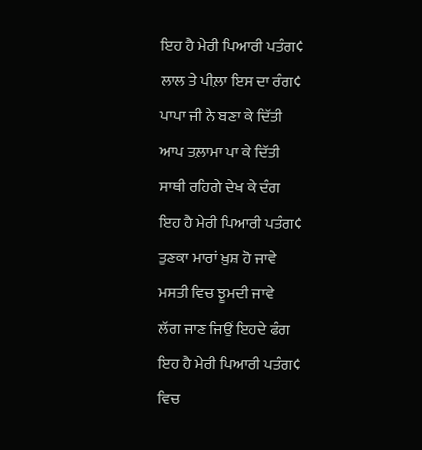ਇਹ ਹੈ ਮੇਰੀ ਪਿਆਰੀ ਪਤੰਗ¢
ਲਾਲ ਤੇ ਪੀਲ਼ਾ ਇਸ ਦਾ ਰੰਗ¢
ਪਾਪਾ ਜੀ ਨੇ ਬਣਾ ਕੇ ਦਿੱਤੀ
ਆਪ ਤਲ਼ਾਮਾ ਪਾ ਕੇ ਦਿੱਤੀ
ਸਾਥੀ ਰਹਿਗੇ ਦੇਖ ਕੇ ਦੰਗ
ਇਹ ਹੈ ਮੇਰੀ ਪਿਆਰੀ ਪਤੰਗ¢
ਤੁਣਕਾ ਮਾਰਾਂ ਖ਼ੁਸ਼ ਹੋ ਜਾਵੇ
ਮਸਤੀ ਵਿਚ ਝੂਮਦੀ ਜਾਵੇ
ਲੱਗ ਜਾਣ ਜਿਉਂ ਇਹਦੇ ਫੰਗ
ਇਹ ਹੈ ਮੇਰੀ ਪਿਆਰੀ ਪਤੰਗ¢
ਵਿਚ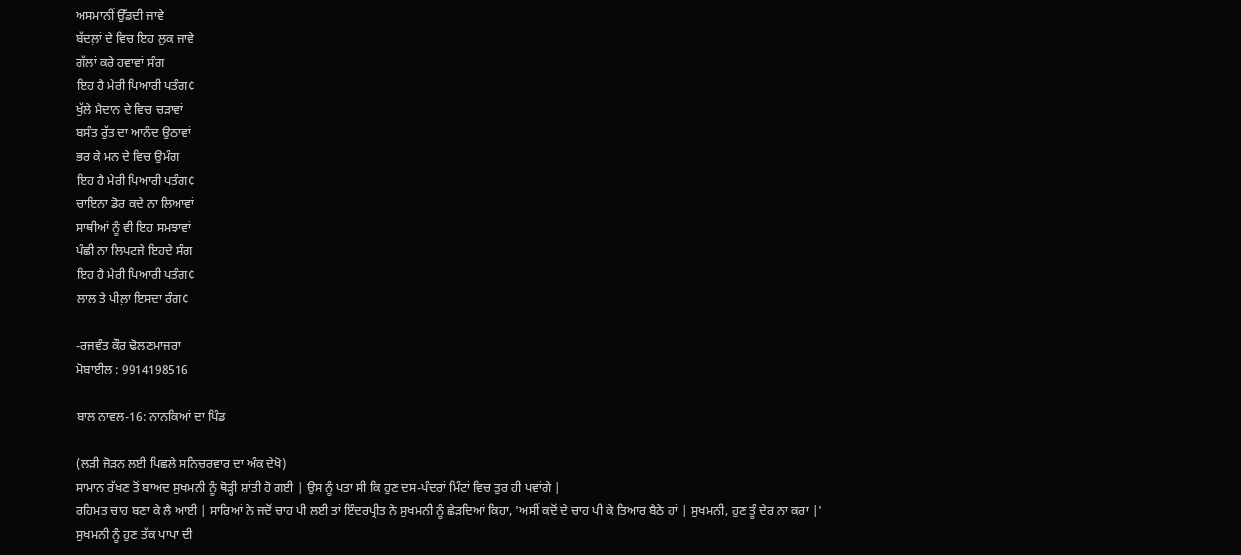ਅਸਮਾਨੀਂ ਉੱਡਦੀ ਜਾਵੇ
ਬੱਦਲ਼ਾਂ ਦੇ ਵਿਚ ਇਹ ਲੁਕ ਜਾਵੇ
ਗੱਲਾਂ ਕਰੇ ਹਵਾਵਾਂ ਸੰਗ
ਇਹ ਹੈ ਮੇਰੀ ਪਿਆਰੀ ਪਤੰਗ¢
ਖੁੱਲੇ ਮੈਦਾਨ ਦੇ ਵਿਚ ਚੜਾਵਾਂ
ਬਸੰਤ ਰੁੱਤ ਦਾ ਆਨੰਦ ਉਠਾਵਾਂ
ਭਰ ਕੇ ਮਨ ਦੇ ਵਿਚ ਉਮੰਗ
ਇਹ ਹੈ ਮੇਰੀ ਪਿਆਰੀ ਪਤੰਗ¢
ਚਾਇਨਾ ਡੋਰ ਕਦੇ ਨਾ ਲਿਆਵਾਂ
ਸਾਥੀਆਂ ਨੂੰ ਵੀ ਇਹ ਸਮਝਾਵਾਂ
ਪੰਛੀ ਨਾ ਲਿਪਟਜੇ ਇਹਦੇ ਸੰਗ
ਇਹ ਹੈ ਮੇਰੀ ਪਿਆਰੀ ਪਤੰਗ¢
ਲਾਲ ਤੇ ਪੀਲ਼ਾ ਇਸਦਾ ਰੰਗ¢

-ਰਜਵੰਤ ਕੌਰ ਢੋਲਣਮਾਜਰਾ
ਮੋਬਾਈਲ : 9914198516

ਬਾਲ ਨਾਵਲ-16: ਨਾਨਕਿਆਂ ਦਾ ਪਿੰਡ

(ਲੜੀ ਜੋੜਨ ਲਈ ਪਿਛਲੇ ਸਨਿਚਰਵਾਰ ਦਾ ਅੰਕ ਦੇਖੋ)
ਸਾਮਾਨ ਰੱਖਣ ਤੋਂ ਬਾਅਦ ਸੁਖਮਨੀ ਨੂੰ ਥੋੜ੍ਹੀ ਸ਼ਾਂਤੀ ਹੋ ਗਈ | ਉਸ ਨੂੰ ਪਤਾ ਸੀ ਕਿ ਹੁਣ ਦਸ-ਪੰਦਰਾਂ ਮਿੰਟਾਂ ਵਿਚ ਤੁਰ ਹੀ ਪਵਾਂਗੇ |
ਰਹਿਮਤ ਚਾਹ ਬਣਾ ਕੇ ਲੈ ਆਈ | ਸਾਰਿਆਂ ਨੇ ਜਦੋਂ ਚਾਹ ਪੀ ਲਈ ਤਾਂ ਇੰਦਰਪ੍ਰੀਤ ਨੇ ਸੁਖਮਨੀ ਨੂੰ ਛੇੜਦਿਆਂ ਕਿਹਾ, 'ਅਸੀਂ ਕਦੋਂ ਦੇ ਚਾਹ ਪੀ ਕੇ ਤਿਆਰ ਬੈਠੇ ਹਾਂ | ਸੁਖਮਨੀ, ਹੁਣ ਤੂੰ ਦੇਰ ਨਾ ਕਰਾ |'
ਸੁਖਮਨੀ ਨੂੰ ਹੁਣ ਤੱਕ ਪਾਪਾ ਦੀ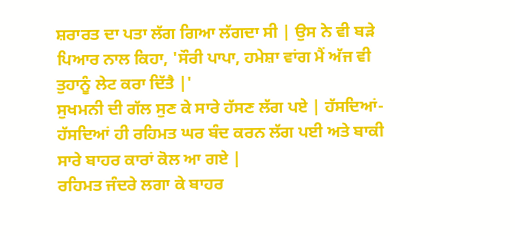ਸ਼ਰਾਰਤ ਦਾ ਪਤਾ ਲੱਗ ਗਿਆ ਲੱਗਦਾ ਸੀ | ਉਸ ਨੇ ਵੀ ਬੜੇ ਪਿਆਰ ਨਾਲ ਕਿਹਾ, 'ਸੌਰੀ ਪਾਪਾ, ਹਮੇਸ਼ਾ ਵਾਂਗ ਮੈਂ ਅੱਜ ਵੀ ਤੁਹਾਨੂੰ ਲੇਟ ਕਰਾ ਦਿੱਤੈ |'
ਸੁਖਮਨੀ ਦੀ ਗੱਲ ਸੁਣ ਕੇ ਸਾਰੇ ਹੱਸਣ ਲੱਗ ਪਏ | ਹੱਸਦਿਆਂ-ਹੱਸਦਿਆਂ ਹੀ ਰਹਿਮਤ ਘਰ ਬੰਦ ਕਰਨ ਲੱਗ ਪਈ ਅਤੇ ਬਾਕੀ ਸਾਰੇ ਬਾਹਰ ਕਾਰਾਂ ਕੋਲ ਆ ਗਏ |
ਰਹਿਮਤ ਜੰਦਰੇ ਲਗਾ ਕੇ ਬਾਹਰ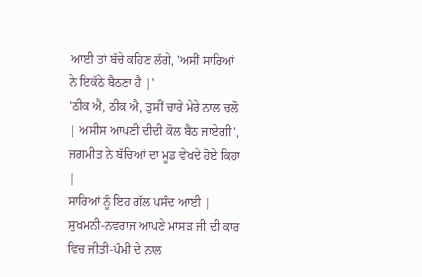ਆਈ ਤਾਂ ਬੱਚੇ ਕਹਿਣ ਲੱਗੇ, 'ਅਸੀਂ ਸਾਰਿਆਂ ਨੇ ਇਕੱਠੇ ਬੈਠਣਾ ਹੈ |'
'ਠੀਕ ਐ, ਠੀਕ ਐ, ਤੁਸੀਂ ਚਾਰੇ ਮੇਰੇ ਨਾਲ ਚਲੋ | ਅਸੀਸ ਆਪਣੀ ਦੀਦੀ ਕੋਲ ਬੈਠ ਜਾਏਗੀ', ਜਗਮੀਤ ਨੇ ਬੱਚਿਆਂ ਦਾ ਮੂਡ ਵੇਖਦੇ ਹੋਏ ਕਿਹਾ |
ਸਾਰਿਆਂ ਨੂੰ ਇਹ ਗੱਲ ਪਸੰਦ ਆਈ | ਸੁਖਮਨੀ-ਨਵਰਾਜ ਆਪਣੇ ਮਾਸੜ ਜੀ ਦੀ ਕਾਰ ਵਿਚ ਜੀਤੀ-ਪੰਮੀ ਦੇ ਨਾਲ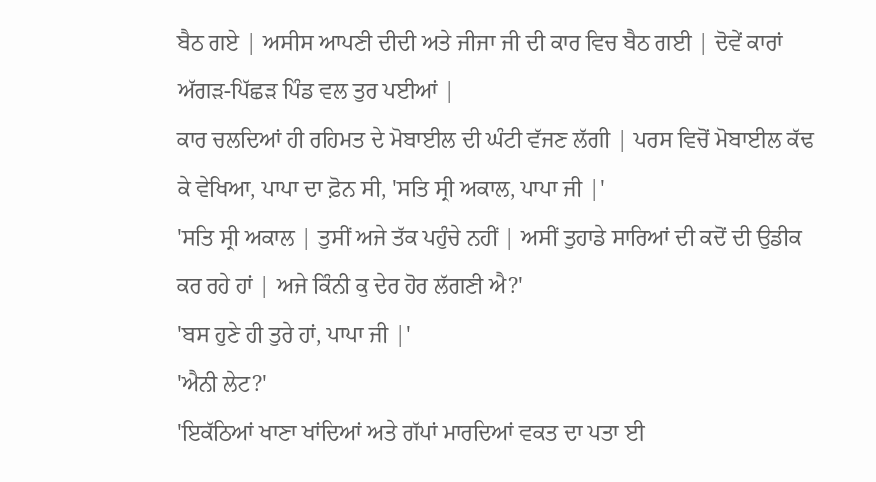ਬੈਠ ਗਏ | ਅਸੀਸ ਆਪਣੀ ਦੀਦੀ ਅਤੇ ਜੀਜਾ ਜੀ ਦੀ ਕਾਰ ਵਿਚ ਬੈਠ ਗਈ | ਦੋਵੇਂ ਕਾਰਾਂ ਅੱਗੜ-ਪਿੱਛੜ ਪਿੰਡ ਵਲ ਤੁਰ ਪਈਆਂ |
ਕਾਰ ਚਲਦਿਆਂ ਹੀ ਰਹਿਮਤ ਦੇ ਮੋਬਾਈਲ ਦੀ ਘੰਟੀ ਵੱਜਣ ਲੱਗੀ | ਪਰਸ ਵਿਚੋਂ ਮੋਬਾਈਲ ਕੱਢ ਕੇ ਵੇਖਿਆ, ਪਾਪਾ ਦਾ ਫ਼ੋਨ ਸੀ, 'ਸਤਿ ਸ੍ਰੀ ਅਕਾਲ, ਪਾਪਾ ਜੀ |'
'ਸਤਿ ਸ੍ਰੀ ਅਕਾਲ | ਤੁਸੀਂ ਅਜੇ ਤੱਕ ਪਹੁੰਚੇ ਨਹੀਂ | ਅਸੀਂ ਤੁਹਾਡੇ ਸਾਰਿਆਂ ਦੀ ਕਦੋਂ ਦੀ ਉਡੀਕ ਕਰ ਰਹੇ ਹਾਂ | ਅਜੇ ਕਿੰਨੀ ਕੁ ਦੇਰ ਹੋਰ ਲੱਗਣੀ ਐ?'
'ਬਸ ਹੁਣੇ ਹੀ ਤੁਰੇ ਹਾਂ, ਪਾਪਾ ਜੀ |'
'ਐਨੀ ਲੇਟ?'
'ਇਕੱਠਿਆਂ ਖਾਣਾ ਖਾਂਦਿਆਂ ਅਤੇ ਗੱਪਾਂ ਮਾਰਦਿਆਂ ਵਕਤ ਦਾ ਪਤਾ ਈ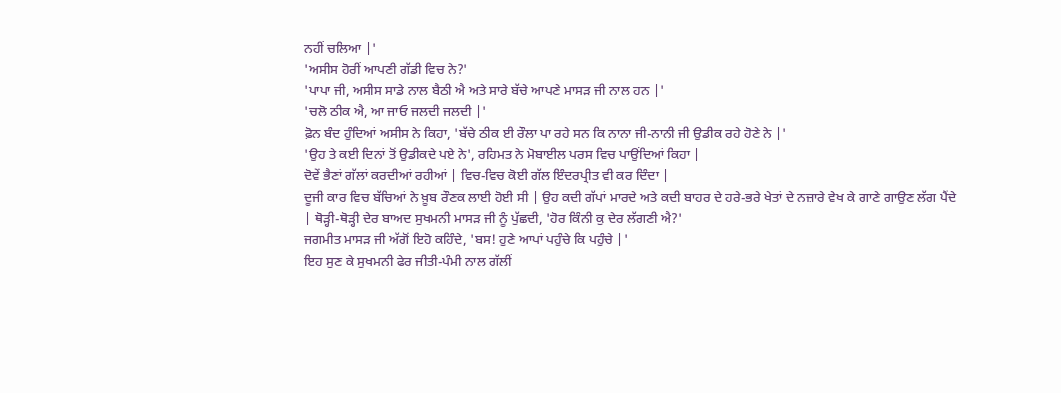ਨਹੀਂ ਚਲਿਆ |'
'ਅਸੀਸ ਹੋਰੀਂ ਆਪਣੀ ਗੱਡੀ ਵਿਚ ਨੇ?'
'ਪਾਪਾ ਜੀ, ਅਸੀਸ ਸਾਡੇ ਨਾਲ ਬੈਠੀ ਐ ਅਤੇ ਸਾਰੇ ਬੱਚੇ ਆਪਣੇ ਮਾਸੜ ਜੀ ਨਾਲ ਹਨ |'
'ਚਲੋ ਠੀਕ ਐ, ਆ ਜਾਓ ਜਲਦੀ ਜਲਦੀ |'
ਫ਼ੋਨ ਬੰਦ ਹੁੰਦਿਆਂ ਅਸੀਸ ਨੇ ਕਿਹਾ, 'ਬੱਚੇ ਠੀਕ ਈ ਰੌਲਾ ਪਾ ਰਹੇ ਸਨ ਕਿ ਨਾਨਾ ਜੀ-ਨਾਨੀ ਜੀ ਉਡੀਕ ਰਹੇ ਹੋਣੇ ਨੇ |'
'ਉਹ ਤੇ ਕਈ ਦਿਨਾਂ ਤੋਂ ਉਡੀਕਦੇ ਪਏ ਨੇ', ਰਹਿਮਤ ਨੇ ਮੋਬਾਈਲ ਪਰਸ ਵਿਚ ਪਾਉਂਦਿਆਂ ਕਿਹਾ |
ਦੋਵੇਂ ਭੈਣਾਂ ਗੱਲਾਂ ਕਰਦੀਆਂ ਰਹੀਆਂ | ਵਿਚ-ਵਿਚ ਕੋਈ ਗੱਲ ਇੰਦਰਪ੍ਰੀਤ ਵੀ ਕਰ ਦਿੰਦਾ |
ਦੂਜੀ ਕਾਰ ਵਿਚ ਬੱਚਿਆਂ ਨੇ ਖ਼ੂਬ ਰੌਣਕ ਲਾਈ ਹੋਈ ਸੀ | ਉਹ ਕਦੀ ਗੱਪਾਂ ਮਾਰਦੇ ਅਤੇ ਕਦੀ ਬਾਹਰ ਦੇ ਹਰੇ-ਭਰੇ ਖੇਤਾਂ ਦੇ ਨਜ਼ਾਰੇ ਵੇਖ ਕੇ ਗਾਣੇ ਗਾਉਣ ਲੱਗ ਪੈਂਦੇ | ਥੋੜ੍ਹੀ-ਥੋੜ੍ਹੀ ਦੇਰ ਬਾਅਦ ਸੁਖਮਨੀ ਮਾਸੜ ਜੀ ਨੂੰ ਪੁੱਛਦੀ, 'ਹੋਰ ਕਿੰਨੀ ਕੁ ਦੇਰ ਲੱਗਣੀ ਐ?'
ਜਗਮੀਤ ਮਾਸੜ ਜੀ ਅੱਗੋਂ ਇਹੋ ਕਹਿੰਦੇ, 'ਬਸ! ਹੁਣੇ ਆਪਾਂ ਪਹੁੰਚੇ ਕਿ ਪਹੁੰਚੇ |'
ਇਹ ਸੁਣ ਕੇ ਸੁਖਮਨੀ ਫੇਰ ਜੀਤੀ-ਪੰਮੀ ਨਾਲ ਗੱਲੀਂ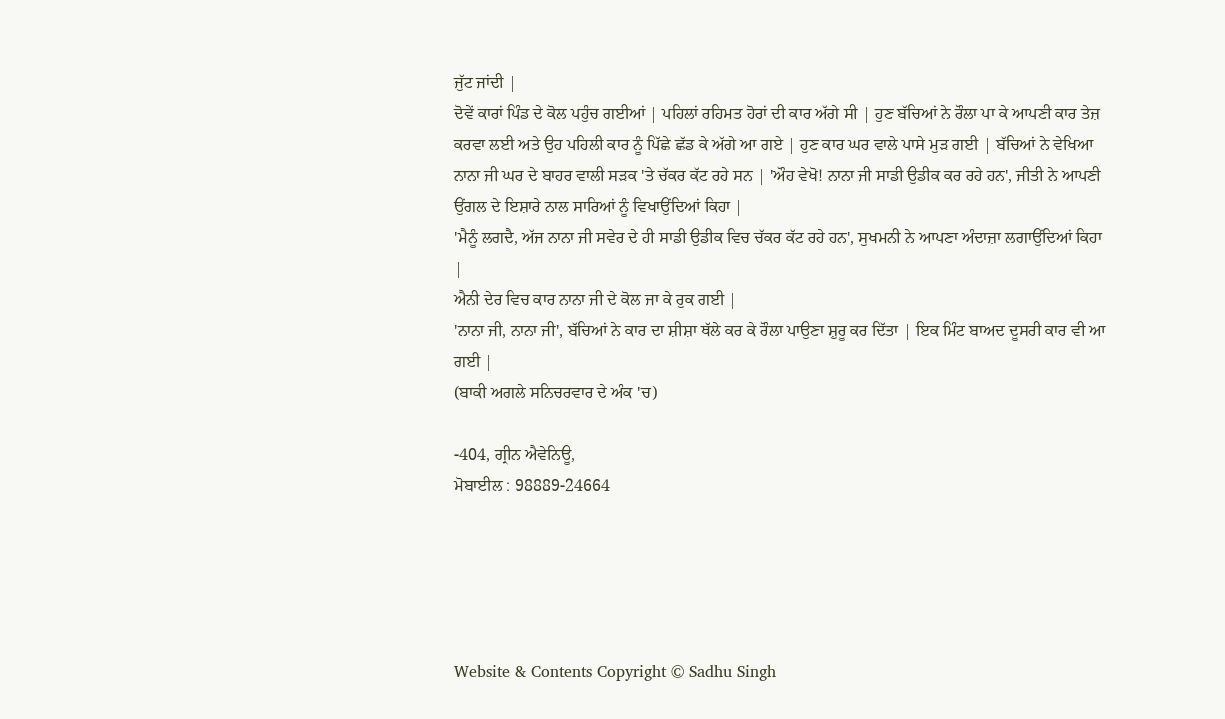ਜੁੱਟ ਜਾਂਦੀ |
ਦੋਵੇਂ ਕਾਰਾਂ ਪਿੰਡ ਦੇ ਕੋਲ ਪਹੁੰਚ ਗਈਆਂ | ਪਹਿਲਾਂ ਰਹਿਮਤ ਹੋਰਾਂ ਦੀ ਕਾਰ ਅੱਗੇ ਸੀ | ਹੁਣ ਬੱਚਿਆਂ ਨੇ ਰੌਲਾ ਪਾ ਕੇ ਆਪਣੀ ਕਾਰ ਤੇਜ਼ ਕਰਵਾ ਲਈ ਅਤੇ ਉਹ ਪਹਿਲੀ ਕਾਰ ਨੂੰ ਪਿੱਛੇ ਛੱਡ ਕੇ ਅੱਗੇ ਆ ਗਏ | ਹੁਣ ਕਾਰ ਘਰ ਵਾਲੇ ਪਾਸੇ ਮੁੜ ਗਈ | ਬੱਚਿਆਂ ਨੇ ਵੇਖਿਆ ਨਾਨਾ ਜੀ ਘਰ ਦੇ ਬਾਹਰ ਵਾਲੀ ਸੜਕ 'ਤੇ ਚੱਕਰ ਕੱਟ ਰਹੇ ਸਨ | 'ਔਹ ਵੇਖੋ! ਨਾਨਾ ਜੀ ਸਾਡੀ ਉਡੀਕ ਕਰ ਰਹੇ ਹਨ', ਜੀਤੀ ਨੇ ਆਪਣੀ ਉਂਗਲ ਦੇ ਇਸ਼ਾਰੇ ਨਾਲ ਸਾਰਿਆਂ ਨੂੰ ਵਿਖਾਉਂਦਿਆਂ ਕਿਹਾ |
'ਮੈਨੂੰ ਲਗਦੈ, ਅੱਜ ਨਾਨਾ ਜੀ ਸਵੇਰ ਦੇ ਹੀ ਸਾਡੀ ਉਡੀਕ ਵਿਚ ਚੱਕਰ ਕੱਟ ਰਹੇ ਹਨ', ਸੁਖਮਨੀ ਨੇ ਆਪਣਾ ਅੰਦਾਜ਼ਾ ਲਗਾਉਂਦਿਆਂ ਕਿਹਾ |
ਐਨੀ ਦੇਰ ਵਿਚ ਕਾਰ ਨਾਨਾ ਜੀ ਦੇ ਕੋਲ ਜਾ ਕੇ ਰੁਕ ਗਈ |
'ਨਾਨਾ ਜੀ, ਨਾਨਾ ਜੀ', ਬੱਚਿਆਂ ਨੇ ਕਾਰ ਦਾ ਸ਼ੀਸ਼ਾ ਥੱਲੇ ਕਰ ਕੇ ਰੌਲਾ ਪਾਉਣਾ ਸ਼ੁਰੂ ਕਰ ਦਿੱਤਾ | ਇਕ ਮਿੰਟ ਬਾਅਦ ਦੂਸਰੀ ਕਾਰ ਵੀ ਆ ਗਈ |
(ਬਾਕੀ ਅਗਲੇ ਸਨਿਚਰਵਾਰ ਦੇ ਅੰਕ 'ਚ)

-404, ਗ੍ਰੀਨ ਐਵੇਨਿਊ,
ਮੋਬਾਈਲ : 98889-24664





Website & Contents Copyright © Sadhu Singh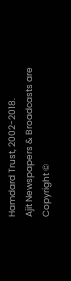Hamdard Trust, 2002-2018.
Ajit Newspapers & Broadcasts are Copyright ©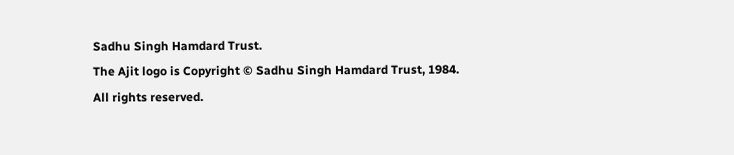Sadhu Singh Hamdard Trust.
The Ajit logo is Copyright © Sadhu Singh Hamdard Trust, 1984.
All rights reserved.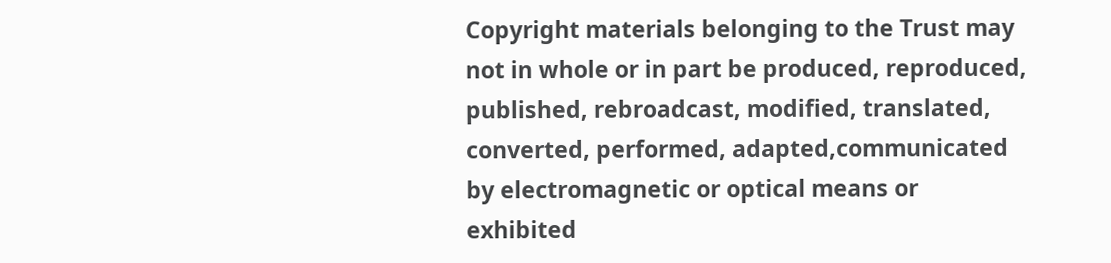Copyright materials belonging to the Trust may not in whole or in part be produced, reproduced, published, rebroadcast, modified, translated, converted, performed, adapted,communicated by electromagnetic or optical means or exhibited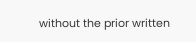without the prior written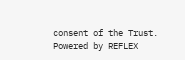consent of the Trust. Powered by REFLEX